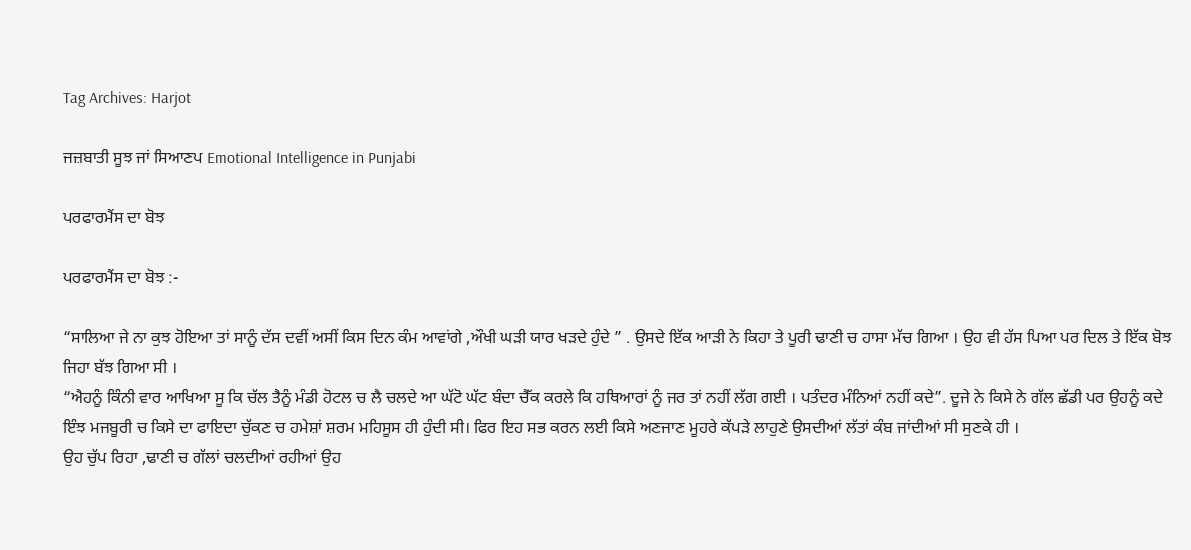Tag Archives: Harjot

ਜਜ਼ਬਾਤੀ ਸੂਝ ਜਾਂ ਸਿਆਣਪ Emotional Intelligence in Punjabi

ਪਰਫਾਰਮੈਂਸ ਦਾ ਬੋਝ

ਪਰਫਾਰਮੈਂਸ ਦਾ ਬੋਝ :-

“ਸਾਲਿਆ ਜੇ ਨਾ ਕੁਝ ਹੋਇਆ ਤਾਂ ਸਾਨੂੰ ਦੱਸ ਦਵੀਂ ਅਸੀਂ ਕਿਸ ਦਿਨ ਕੰਮ ਆਵਾਂਗੇ ,ਔਖੀ ਘੜੀ ਯਾਰ ਖੜਦੇ ਹੁੰਦੇ ” . ਉਸਦੇ ਇੱਕ ਆੜੀ ਨੇ ਕਿਹਾ ਤੇ ਪੂਰੀ ਢਾਣੀ ਚ ਹਾਸਾ ਮੱਚ ਗਿਆ । ਉਹ ਵੀ ਹੱਸ ਪਿਆ ਪਰ ਦਿਲ ਤੇ ਇੱਕ ਬੋਝ ਜਿਹਾ ਬੱਝ ਗਿਆ ਸੀ ।
“ਐਹਨੂੰ ਕਿੰਨੀ ਵਾਰ ਆਖਿਆ ਸੂ ਕਿ ਚੱਲ ਤੈਨੂੰ ਮੰਡੀ ਹੋਟਲ ਚ ਲੈ ਚਲਦੇ ਆ ਘੱਟੋ ਘੱਟ ਬੰਦਾ ਚੈੱਕ ਕਰਲੇ ਕਿ ਹਥਿਆਰਾਂ ਨੂੰ ਜਰ ਤਾਂ ਨਹੀਂ ਲੱਗ ਗਈ । ਪਤੰਦਰ ਮੰਨਿਆਂ ਨਹੀਂ ਕਦੇ”. ਦੂਜੇ ਨੇ ਕਿਸੇ ਨੇ ਗੱਲ ਛੱਡੀ ਪਰ ਉਹਨੂੰ ਕਦੇ ਇੰਝ ਮਜਬੂਰੀ ਚ ਕਿਸੇ ਦਾ ਫਾਇਦਾ ਚੁੱਕਣ ਚ ਹਮੇਸ਼ਾਂ ਸ਼ਰਮ ਮਹਿਸੂਸ ਹੀ ਹੁੰਦੀ ਸੀ। ਫਿਰ ਇਹ ਸਭ ਕਰਨ ਲਈ ਕਿਸੇ ਅਣਜਾਣ ਮੂਹਰੇ ਕੱਪੜੇ ਲਾਹੁਣੇ ਉਸਦੀਆਂ ਲੱਤਾਂ ਕੰਬ ਜਾਂਦੀਆਂ ਸੀ ਸੁਣਕੇ ਹੀ ।
ਉਹ ਚੁੱਪ ਰਿਹਾ ,ਢਾਣੀ ਚ ਗੱਲਾਂ ਚਲਦੀਆਂ ਰਹੀਆਂ ਉਹ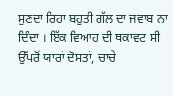ਸੁਣਦਾ ਰਿਹਾ ਬਹੁਤੀ ਗੱਲ ਦਾ ਜਵਾਬ ਨਾ ਦਿੰਦਾ । ਇੱਕ ਵਿਆਹ ਦੀ ਥਕਾਵਟ ਸੀ ਉੱਪਰੋਂ ਯਾਰਾਂ ਦੋਸਤਾਂ, ਚਾਚੇ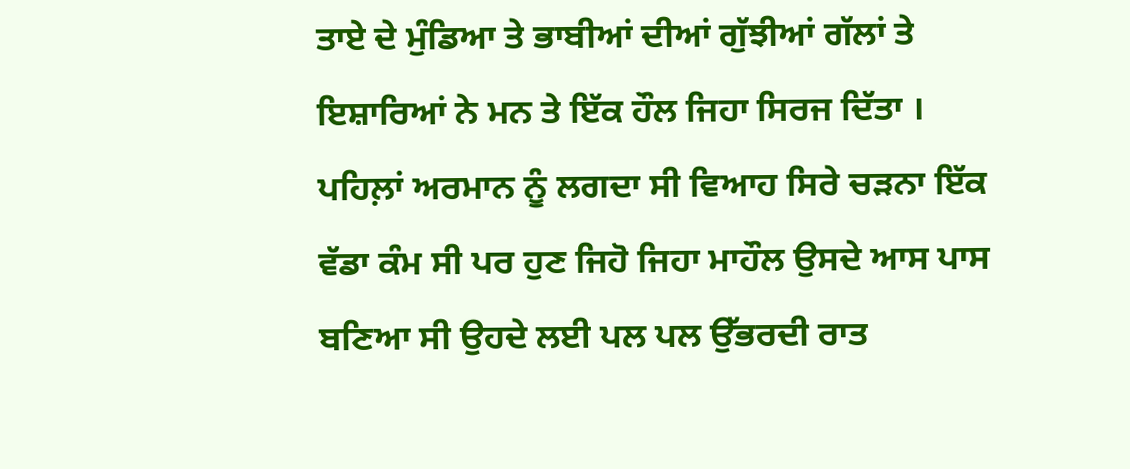ਤਾਏ ਦੇ ਮੁੰਡਿਆ ਤੇ ਭਾਬੀਆਂ ਦੀਆਂ ਗੁੱਝੀਆਂ ਗੱਲਾਂ ਤੇ ਇਸ਼ਾਰਿਆਂ ਨੇ ਮਨ ਤੇ ਇੱਕ ਹੌਲ ਜਿਹਾ ਸਿਰਜ ਦਿੱਤਾ ।
ਪਹਿਲ਼ਾਂ ਅਰਮਾਨ ਨੂੰ ਲਗਦਾ ਸੀ ਵਿਆਹ ਸਿਰੇ ਚੜਨਾ ਇੱਕ ਵੱਡਾ ਕੰਮ ਸੀ ਪਰ ਹੁਣ ਜਿਹੋ ਜਿਹਾ ਮਾਹੌਲ ਉਸਦੇ ਆਸ ਪਾਸ ਬਣਿਆ ਸੀ ਉਹਦੇ ਲਈ ਪਲ ਪਲ ਉੱਭਰਦੀ ਰਾਤ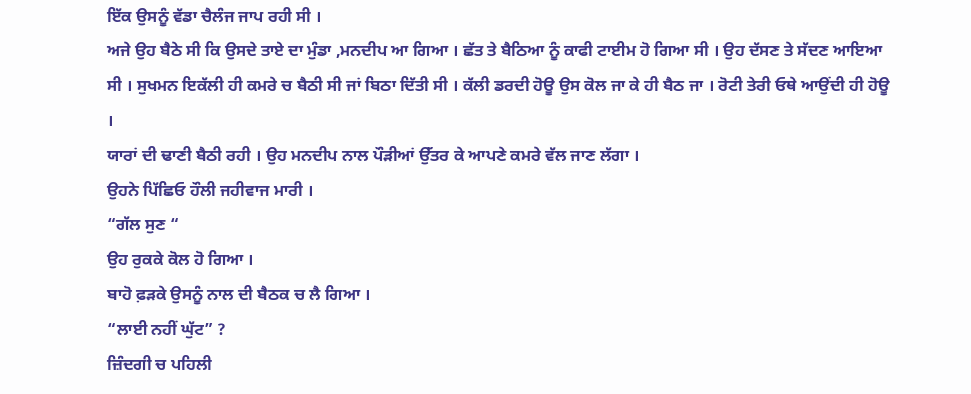ਇੱਕ ਉਸਨੂੰ ਵੱਡਾ ਚੈਲੰਜ ਜਾਪ ਰਹੀ ਸੀ ।
ਅਜੇ ਉਹ ਬੈਠੇ ਸੀ ਕਿ ਉਸਦੇ ਤਾਏ ਦਾ ਮੁੰਡਾ ,ਮਨਦੀਪ ਆ ਗਿਆ । ਛੱਤ ਤੇ ਬੈਠਿਆ ਨੂੰ ਕਾਫੀ ਟਾਈਮ ਹੋ ਗਿਆ ਸੀ । ਉਹ ਦੱਸਣ ਤੇ ਸੱਦਣ ਆਇਆ ਸੀ । ਸੁਖਮਨ ਇਕੱਲੀ ਹੀ ਕਮਰੇ ਚ ਬੈਠੀ ਸੀ ਜਾਂ ਬਿਠਾ ਦਿੱਤੀ ਸੀ । ਕੱਲੀ ਡਰਦੀ ਹੋਊ ਉਸ ਕੋਲ ਜਾ ਕੇ ਹੀ ਬੈਠ ਜਾ । ਰੋਟੀ ਤੇਰੀ ਓਥੇ ਆਉਂਦੀ ਹੀ ਹੋਊ ।
ਯਾਰਾਂ ਦੀ ਢਾਣੀ ਬੈਠੀ ਰਹੀ । ਉਹ ਮਨਦੀਪ ਨਾਲ ਪੌੜੀਆਂ ਉੱਤਰ ਕੇ ਆਪਣੇ ਕਮਰੇ ਵੱਲ ਜਾਣ ਲੱਗਾ ।
ਉਹਨੇ ਪਿੱਛਿਓ ਹੌਲੀ ਜਹੀਵਾਜ ਮਾਰੀ ।
“ਗੱਲ ਸੁਣ “
ਉਹ ਰੁਕਕੇ ਕੋਲ ਹੋ ਗਿਆ ।
ਬਾਹੋ ਫ਼ੜਕੇ ਉਸਨੂੰ ਨਾਲ ਦੀ ਬੈਠਕ ਚ ਲੈ ਗਿਆ ।
“ਲਾਈ ਨਹੀਂ ਘੁੱਟ” ?
ਜ਼ਿੰਦਗੀ ਚ ਪਹਿਲੀ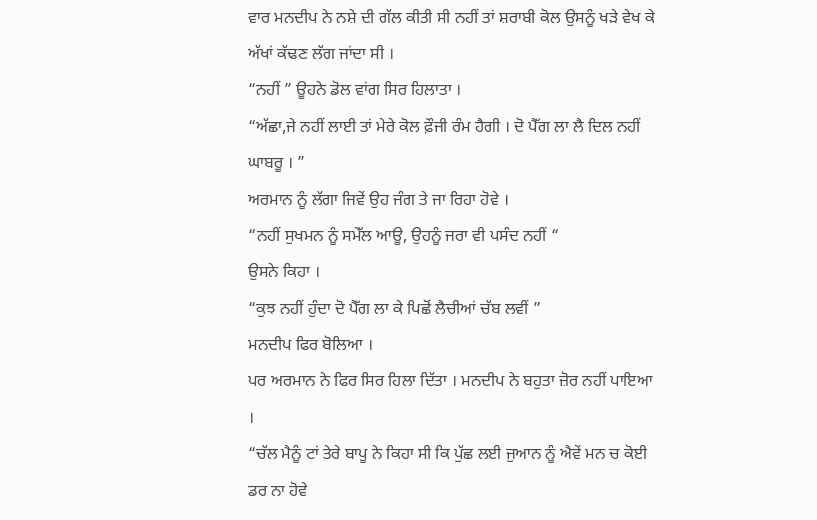ਵਾਰ ਮਨਦੀਪ ਨੇ ਨਸ਼ੇ ਦੀ ਗੱਲ ਕੀਤੀ ਸੀ ਨਹੀਂ ਤਾਂ ਸ਼ਰਾਬੀ ਕੋਲ ਉਸਨੂੰ ਖੜੇ ਵੇਖ ਕੇ ਅੱਖਾਂ ਕੱਢਣ ਲੱਗ ਜਾਂਦਾ ਸੀ ।
“ਨਹੀਂ ” ਊਹਨੇ ਡੋਲ ਵਾਂਗ ਸਿਰ ਹਿਲਾਤਾ ।
“ਅੱਛਾ,ਜੇ ਨਹੀਂ ਲਾਈ ਤਾਂ ਮੇਰੇ ਕੋਲ ਫ਼ੌਜੀ ਰੰਮ ਹੈਗੀ । ਦੋ ਪੈੱਗ ਲਾ ਲੈ ਦਿਲ ਨਹੀਂ ਘਾਬਰੂ । ”
ਅਰਮਾਨ ਨੂੰ ਲੱਗਾ ਜਿਵੇਂ ਉਹ ਜੰਗ ਤੇ ਜਾ ਰਿਹਾ ਹੋਵੇ ।
“ਨਹੀਂ ਸੁਖਮਨ ਨੂੰ ਸਮੇੱਲ ਆਊ, ਉਹਨੂੰ ਜਰਾ ਵੀ ਪਸੰਦ ਨਹੀਂ “
ਉਸਨੇ ਕਿਹਾ ।
“ਕੁਝ ਨਹੀਂ ਹੁੰਦਾ ਦੋ ਪੈੱਗ ਲਾ ਕੇ ਪਿਛੋਂ ਲੈਚੀਆਂ ਚੱਬ ਲਵੀਂ ”
ਮਨਦੀਪ ਫਿਰ ਬੋਲਿਆ ।
ਪਰ ਅਰਮਾਨ ਨੇ ਫਿਰ ਸਿਰ ਹਿਲਾ ਦਿੱਤਾ । ਮਨਦੀਪ ਨੇ ਬਹੁਤਾ ਜ਼ੋਰ ਨਹੀਂ ਪਾਇਆ ।
“ਚੱਲ ਮੈਨੂੰ ਟਾਂ ਤੇਰੇ ਬਾਪੂ ਨੇ ਕਿਹਾ ਸੀ ਕਿ ਪੁੱਛ ਲਈ ਜੁਆਨ ਨੂੰ ਐਵੇਂ ਮਨ ਚ ਕੋਈ ਡਰ ਨਾ ਹੋਵੇ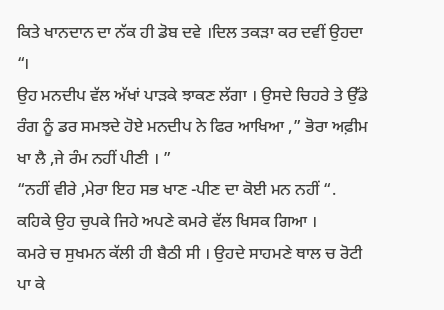ਕਿਤੇ ਖਾਨਦਾਨ ਦਾ ਨੱਕ ਹੀ ਡੋਬ ਦਵੇ ।ਦਿਲ ਤਕੜਾ ਕਰ ਦਵੀਂ ਉਹਦਾ “।
ਉਹ ਮਨਦੀਪ ਵੱਲ ਅੱਖਾਂ ਪਾੜਕੇ ਝਾਕਣ ਲੱਗਾ । ਉਸਦੇ ਚਿਹਰੇ ਤੇ ਉੱਡੇ ਰੰਗ ਨੂੰ ਡਰ ਸਮਝਦੇ ਹੋਏ ਮਨਦੀਪ ਨੇ ਫਿਰ ਆਖਿਆ ,” ਭੋਰਾ ਅਫ਼ੀਮ ਖਾ ਲੈ ,ਜੇ ਰੰਮ ਨਹੀਂ ਪੀਣੀ । ”
“ਨਹੀਂ ਵੀਰੇ ,ਮੇਰਾ ਇਹ ਸਭ ਖਾਣ -ਪੀਣ ਦਾ ਕੋਈ ਮਨ ਨਹੀਂ “. ਕਹਿਕੇ ਉਹ ਚੁਪਕੇ ਜਿਹੇ ਅਪਣੇ ਕਮਰੇ ਵੱਲ ਖਿਸਕ ਗਿਆ ।
ਕਮਰੇ ਚ ਸੁਖਮਨ ਕੱਲੀ ਹੀ ਬੈਠੀ ਸੀ । ਉਹਦੇ ਸਾਹਮਣੇ ਥਾਲ ਚ ਰੋਟੀ ਪਾ ਕੇ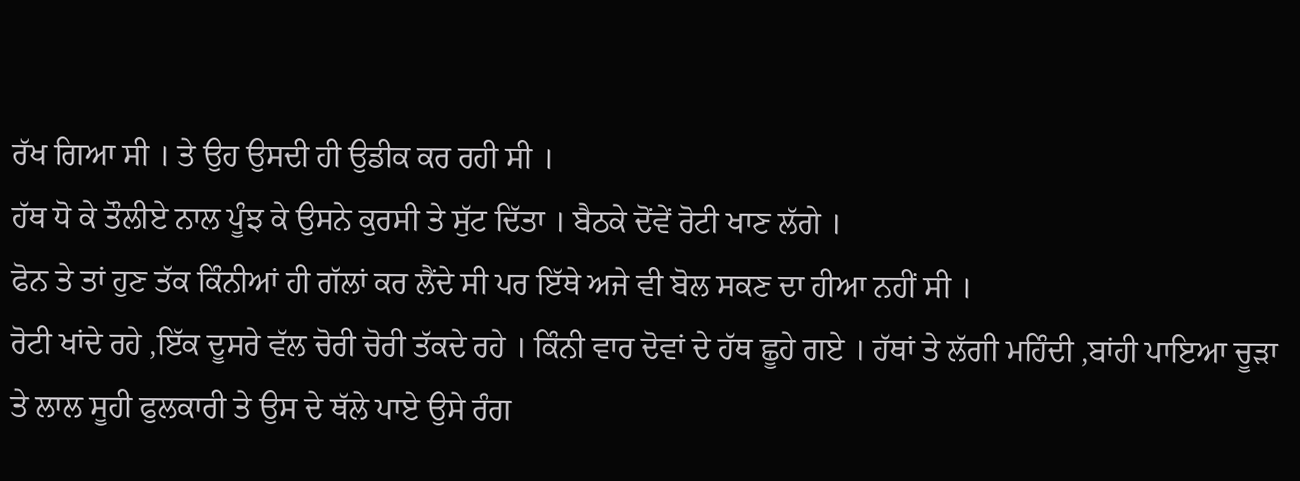ਰੱਖ ਗਿਆ ਸੀ । ਤੇ ਉਹ ਉਸਦੀ ਹੀ ਉਡੀਕ ਕਰ ਰਹੀ ਸੀ ।
ਹੱਥ ਧੋ ਕੇ ਤੌਲੀਏ ਨਾਲ ਪੂੰਝ ਕੇ ਉਸਨੇ ਕੁਰਸੀ ਤੇ ਸੁੱਟ ਦਿੱਤਾ । ਬੈਠਕੇ ਦੋਂਵੇਂ ਰੋਟੀ ਖਾਣ ਲੱਗੇ ।
ਫੋਨ ਤੇ ਤਾਂ ਹੁਣ ਤੱਕ ਕਿੰਨੀਆਂ ਹੀ ਗੱਲਾਂ ਕਰ ਲੈਂਦੇ ਸੀ ਪਰ ਇੱਥੇ ਅਜੇ ਵੀ ਬੋਲ ਸਕਣ ਦਾ ਹੀਆ ਨਹੀਂ ਸੀ ।
ਰੋਟੀ ਖਾਂਦੇ ਰਹੇ ,ਇੱਕ ਦੂਸਰੇ ਵੱਲ ਚੋਰੀ ਚੋਰੀ ਤੱਕਦੇ ਰਹੇ । ਕਿੰਨੀ ਵਾਰ ਦੋਵਾਂ ਦੇ ਹੱਥ ਛੂਹੇ ਗਏ । ਹੱਥਾਂ ਤੇ ਲੱਗੀ ਮਹਿੰਦੀ ,ਬਾਂਹੀ ਪਾਇਆ ਚੂੜਾ ਤੇ ਲਾਲ ਸੂਹੀ ਫੁਲਕਾਰੀ ਤੇ ਉਸ ਦੇ ਥੱਲੇ ਪਾਏ ਉਸੇ ਰੰਗ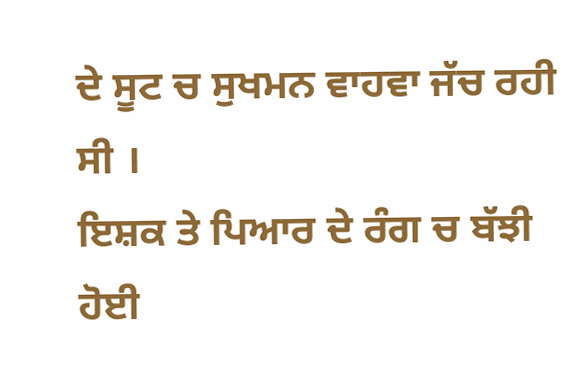ਦੇ ਸੂਟ ਚ ਸੁਖਮਨ ਵਾਹਵਾ ਜੱਚ ਰਹੀ ਸੀ ।
ਇਸ਼ਕ ਤੇ ਪਿਆਰ ਦੇ ਰੰਗ ਚ ਬੱਝੀ ਹੋਈ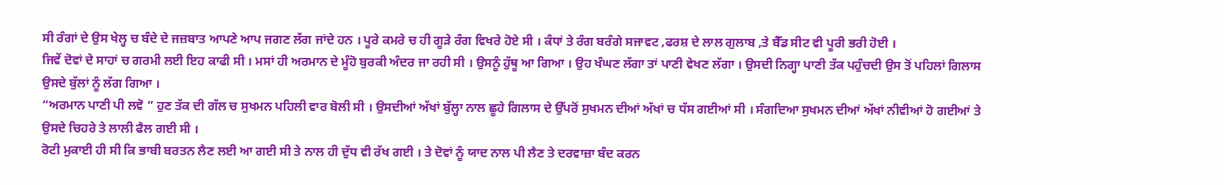ਸੀ ਰੰਗਾਂ ਦੇ ਉਸ ਖੇਲ੍ਹ ਚ ਬੰਦੇ ਦੇ ਜਜ਼ਬਾਤ ਆਪਣੇ ਆਪ ਜਗਣ ਲੱਗ ਜਾਂਦੇ ਹਨ । ਪੂਰੇ ਕਮਰੇ ਚ ਹੀ ਗੂੜੇ ਰੰਗ ਵਿਖਰੇ ਹੋਏ ਸੀ । ਕੰਧਾਂ ਤੇ ਰੰਗ ਬਰੰਗੇ ਸਜਾਵਟ ,ਫਰਸ਼ ਦੇ ਲਾਲ ਗੁਲਾਬ ,ਤੇ ਬੈੱਡ ਸੀਟ ਵੀ ਪੂਰੀ ਭਰੀ ਹੋਈ ।
ਜਿਵੇਂ ਦੋਵਾਂ ਦੇ ਸਾਹਾਂ ਚ ਗਰਮੀ ਲਈ ਇਹ ਕਾਫੀ ਸੀ । ਮਸਾਂ ਹੀ ਅਰਮਾਨ ਦੇ ਮੂੰਹੋ ਬੁਰਕੀ ਅੰਦਰ ਜਾ ਰਹੀ ਸੀ । ਉਸਨੂੰ ਹੁੱਥੂ ਆ ਗਿਆ । ਉਹ ਖੰਘਣ ਲੱਗਾ ਤਾਂ ਪਾਣੀ ਵੇਖਣ ਲੱਗਾ । ਉਸਦੀ ਨਿਗ੍ਹਾ ਪਾਣੀ ਤੱਕ ਪਹੁੰਚਦੀ ਉਸ ਤੋਂ ਪਹਿਲਾਂ ਗਿਲਾਸ ਉਸਦੇ ਬੁੱਲਾਂ ਨੂੰ ਲੱਗ ਗਿਆ ।
“ਅਰਮਾਨ ਪਾਣੀ ਪੀ ਲਵੋ ” ਹੁਣ ਤੱਕ ਦੀ ਗੱਲ ਚ ਸੁਖਮਨ ਪਹਿਲੀ ਵਾਰ ਬੋਲੀ ਸੀ । ਉਸਦੀਆਂ ਅੱਖਾਂ ਬੁੱਲ੍ਹਾ ਨਾਲ ਛੂਹੇ ਗਿਲਾਸ ਦੇ ਉੱਪਰੋਂ ਸੁਖਮਨ ਦੀਆਂ ਅੱਖਾਂ ਚ ਧੱਸ ਗਈਆਂ ਸੀ । ਸੰਗਦਿਆ ਸੁਖਮਨ ਦੀਆਂ ਅੱਖਾਂ ਨੀਵੀਆਂ ਹੋ ਗਈਆਂ ਤੇ ਉਸਦੇ ਚਿਹਰੇ ਤੇ ਲਾਲੀ ਫੈਲ ਗਈ ਸੀ ।
ਰੋਟੀ ਮੁਕਾਈ ਹੀ ਸੀ ਕਿ ਭਾਬੀ ਬਰਤਨ ਲੈਣ ਲਈ ਆ ਗਈ ਸੀ ਤੇ ਨਾਲ ਹੀ ਦੁੱਧ ਵੀ ਰੱਖ ਗਈ । ਤੇ ਦੋਵਾਂ ਨੂੰ ਯਾਦ ਨਾਲ ਪੀ ਲੈਣ ਤੇ ਦਰਵਾਜ਼ਾ ਬੰਦ ਕਰਨ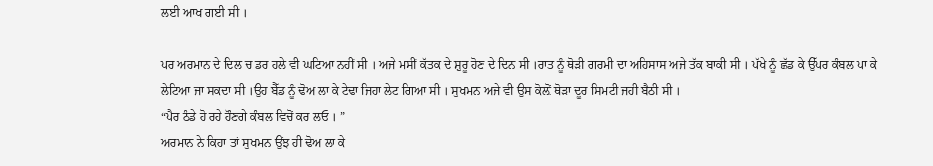ਲਈ ਆਖ ਗਈ ਸੀ ।

ਪਰ ਅਰਮਾਨ ਦੇ ਦਿਲ ਚ ਡਰ ਹਲੇ ਵੀ ਘਟਿਆ ਨਹੀਂ ਸੀ । ਅਜੇ ਮਸੀਂ ਕੱਤਕ ਦੇ ਸ਼ੁਰੂ ਹੋਣ ਦੇ ਦਿਨ ਸੀ ।ਰਾਤ ਨੂੰ ਥੋੜੀ ਗਰਮੀ ਦਾ ਅਹਿਸਾਸ ਅਜੇ ਤੱਕ ਬਾਕੀ ਸੀ । ਪੱਖੇ ਨੂੰ ਛੱਡ ਕੇ ਉੱਪਰ ਕੰਬਲ ਪਾ ਕੇ ਲੇਟਿਆ ਜਾ ਸਕਦਾ ਸੀ ।ਉਹ ਬੈੱਡ ਨੂੰ ਢੋਅ ਲਾ ਕੇ ਟੇਢਾ ਜਿਹਾ ਲੇਟ ਗਿਆ ਸੀ । ਸੁਖਮਨ ਅਜੇ ਵੀ ਉਸ ਕੋਲ਼ੋਂ ਥੋੜਾ ਦੂਰ ਸਿਮਟੀ ਜਹੀ ਬੈਠੀ ਸੀ ।
“ਪੈਰ ਠੰਡੇ ਹੋ ਰਹੇ ਹੌਣਗੇ ਕੰਬਲ ਵਿਚੋਂ ਕਰ ਲਓ । ”
ਅਰਮਾਨ ਨੇ ਕਿਹਾ ਤਾਂ ਸੁਖਮਨ ਉਂਝ ਹੀ ਢੋਅ ਲਾ ਕੇ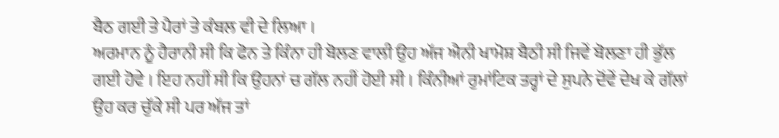ਬੈਠ ਗਈ ਤੇ ਪੈਰਾਂ ਤੇ ਕੰਬਲ ਵੀ ਦੇ ਲਿਆ ।
ਅਰਮਾਨ ਨੂੰ ਹੈਰਾਨੀ ਸੀ ਕਿ ਫੋਨ ਤੇ ਕਿੰਨਾ ਹੀ ਬੋਲਣ ਵਾਲੀ ਉਹ ਅੱਜ ਐਨੀ ਖਾਮੋਸ਼ ਬੈਠੀ ਸੀ ਜਿਵੇਂ ਬੋਲਣਾ ਹੀ ਭੁੱਲ ਗਈ ਹੋਵੇ । ਇਹ ਨਹੀਂ ਸੀ ਕਿ ਉਹਨਾਂ ਚ ਗੱਲ ਨਹੀਂ ਹੋਈ ਸੀ । ਕਿੰਨੀਆਂ ਰੁਮਾਂਟਿਕ ਤਰ੍ਹਾਂ ਦੇ ਸੁਪਨੇ ਦੋਂਵੇਂ ਦੇਖ ਕੇ ਗੱਲਾਂ ਉਹ ਕਰ ਚੁੱਕੇ ਸੀ ਪਰ ਅੱਜ ਤਾਂ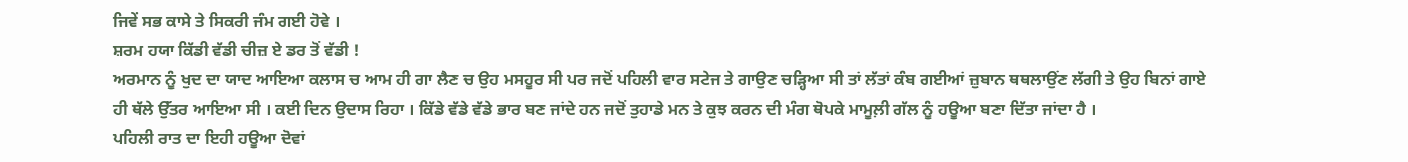ਜਿਵੇਂ ਸਭ ਕਾਸੇ ਤੇ ਸਿਕਰੀ ਜੰਮ ਗਈ ਹੋਵੇ ।
ਸ਼ਰਮ ਹਯਾ ਕਿੱਡੀ ਵੱਡੀ ਚੀਜ਼ ਏ ਡਰ ਤੋਂ ਵੱਡੀ !
ਅਰਮਾਨ ਨੂੰ ਖੁਦ ਦਾ ਯਾਦ ਆਇਆ ਕਲਾਸ ਚ ਆਮ ਹੀ ਗਾ ਲੈਣ ਚ ਉਹ ਮਸਹੂਰ ਸੀ ਪਰ ਜਦੋਂ ਪਹਿਲੀ ਵਾਰ ਸਟੇਜ ਤੇ ਗਾਉਣ ਚੜ੍ਹਿਆ ਸੀ ਤਾਂ ਲੱਤਾਂ ਕੰਬ ਗਈਆਂ ਜ਼ੁਬਾਨ ਥਥਲਾਉਂਣ ਲੱਗੀ ਤੇ ਉਹ ਬਿਨਾਂ ਗਾਏ ਹੀ ਥੱਲੇ ਉੱਤਰ ਆਇਆ ਸੀ । ਕਈ ਦਿਨ ਉਦਾਸ ਰਿਹਾ । ਕਿੱਡੇ ਵੱਡੇ ਵੱਡੇ ਭਾਰ ਬਣ ਜਾਂਦੇ ਹਨ ਜਦੋਂ ਤੁਹਾਡੇ ਮਨ ਤੇ ਕੁਝ ਕਰਨ ਦੀ ਮੰਗ ਥੋਪਕੇ ਮਾਮੂਲ਼ੀ ਗੱਲ ਨੂੰ ਹਊਆ ਬਣਾ ਦਿੱਤਾ ਜਾਂਦਾ ਹੈ ।
ਪਹਿਲੀ ਰਾਤ ਦਾ ਇਹੀ ਹਊਆ ਦੋਵਾਂ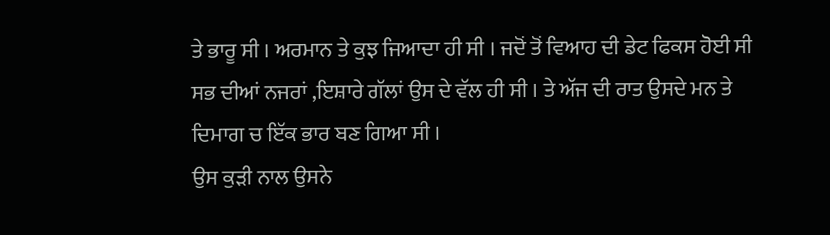ਤੇ ਭਾਰੂ ਸੀ । ਅਰਮਾਨ ਤੇ ਕੁਝ ਜਿਆਦਾ ਹੀ ਸੀ । ਜਦੋਂ ਤੋਂ ਵਿਆਹ ਦੀ ਡੇਟ ਫਿਕਸ ਹੋਈ ਸੀ ਸਭ ਦੀਆਂ ਨਜਰਾਂ ,ਇਸ਼ਾਰੇ ਗੱਲਾਂ ਉਸ ਦੇ ਵੱਲ ਹੀ ਸੀ । ਤੇ ਅੱਜ ਦੀ ਰਾਤ ਉਸਦੇ ਮਨ ਤੇ ਦਿਮਾਗ ਚ ਇੱਕ ਭਾਰ ਬਣ ਗਿਆ ਸੀ ।
ਉਸ ਕੁੜੀ ਨਾਲ ਉਸਨੇ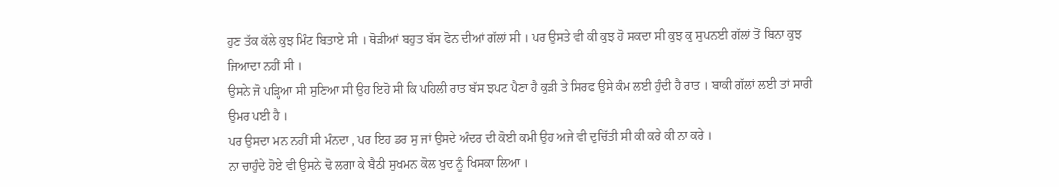ਹੁਣ ਤੱਕ ਕੱਲੇ ਕੁਝ ਮਿੰਟ ਬਿਤਾਏ ਸੀ । ਥੋੜੀਆਂ ਬਹੁਤ ਬੱਸ ਫੋਨ ਦੀਆਂ ਗੱਲਾਂ ਸੀ । ਪਰ ਉਸਤੇ ਵੀ ਕੀ ਕੁਝ ਹੋ ਸਕਦਾ ਸੀ ਕੁਝ ਕੁ ਸੁਪਨਈ ਗੱਲਾਂ ਤੋਂ ਬਿਨਾ ਕੁਝ ਜਿਆਦਾ ਨਹੀਂ ਸੀ ।
ਉਸਨੇ ਜੋ ਪੜ੍ਹਿਆ ਸੀ ਸੁਣਿਆ ਸੀ ਉਹ ਇਹੋ ਸੀ ਕਿ ਪਹਿਲੀ ਰਾਤ ਬੱਸ ਝਪਟ ਪੈਣਾ ਹੈ ਕੁੜੀ ਤੇ ਸਿਰਫ ਉਸੇ ਕੰਮ ਲਈ ਹੁੰਦੀ ਹੈ ਰਾਤ । ਬਾਕੀ ਗੱਲਾਂ ਲਈ ਤਾਂ ਸਾਰੀ ਉਮਰ ਪਈ ਹੈ ।
ਪਰ ਉਸਦਾ ਮਨ ਨਹੀਂ ਸੀ ਮੰਨਦਾ , ਪਰ ਇਹ ਡਰ ਸੁ ਜਾਂ ਉਸਦੇ ਅੰਦਰ ਦੀ ਕੋਈ ਕਮੀ ਉਹ ਅਜੇ ਵੀ ਦੁਚਿੱਤੀ ਸੀ ਕੀ ਕਰੇ ਕੀ ਨਾ ਕਰੇ ।
ਨਾ ਚਾਹੁੰਦੇ ਹੋਏ ਵੀ ਉਸਨੇ ਢੋ ਲਗਾ ਕੇ ਬੈਠੀ ਸੁਖਮਨ ਕੋਲ ਖੁਦ ਨੂੰ ਖਿਸਕਾ ਲਿਆ ।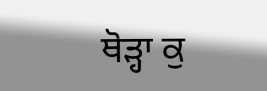ਥੋੜ੍ਹਾ ਕੁ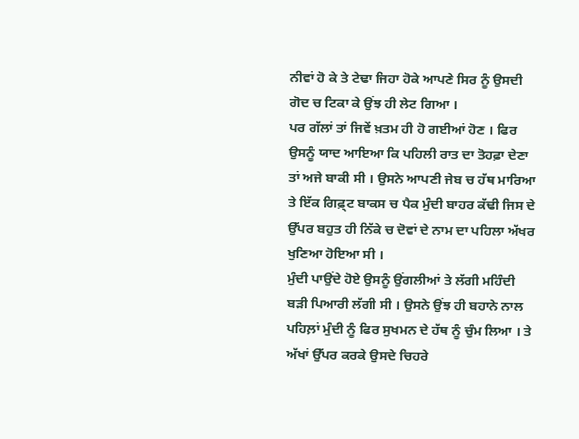ਨੀਵਾਂ ਹੋ ਕੇ ਤੇ ਟੇਢਾ ਜਿਹਾ ਹੋਕੇ ਆਪਣੇ ਸਿਰ ਨੂੰ ਉਸਦੀ ਗੋਦ ਚ ਟਿਕਾ ਕੇ ਉਂਝ ਹੀ ਲੇਟ ਗਿਆ ।
ਪਰ ਗੱਲਾਂ ਤਾਂ ਜਿਵੇਂ ਖ਼ਤਮ ਹੀ ਹੋ ਗਈਆਂ ਹੋਣ । ਫਿਰ ਉਸਨੂੰ ਯਾਦ ਆਇਆ ਕਿ ਪਹਿਲੀ ਰਾਤ ਦਾ ਤੋਹਫ਼ਾ ਦੇਣਾ ਤਾਂ ਅਜੇ ਬਾਕੀ ਸੀ । ਉਸਨੇ ਆਪਣੀ ਜੇਬ ਚ ਹੱਥ ਮਾਰਿਆ ਤੇ ਇੱਕ ਗਿਫ਼੍ਟ ਬਾਕਸ ਚ ਪੈਕ ਮੁੰਦੀ ਬਾਹਰ ਕੱਢੀ ਜਿਸ ਦੇ ਉੱਪਰ ਬਹੁਤ ਹੀ ਨਿੱਕੇ ਚ ਦੋਵਾਂ ਦੇ ਨਾਮ ਦਾ ਪਹਿਲਾ ਅੱਖਰ ਖੁਣਿਆ ਹੋਇਆ ਸੀ ।
ਮੁੰਦੀ ਪਾਉਂਦੇ ਹੋਏ ਉਸਨੂੰ ਉਂਗਲੀਆਂ ਤੇ ਲੱਗੀ ਮਹਿੰਦੀ ਬੜੀ ਪਿਆਰੀ ਲੱਗੀ ਸੀ । ਉਸਨੇ ਉਂਝ ਹੀ ਬਹਾਨੇ ਨਾਲ ਪਹਿਲ਼ਾਂ ਮੁੰਦੀ ਨੂੰ ਫਿਰ ਸੁਖਮਨ ਦੇ ਹੱਥ ਨੂੰ ਚੁੰਮ ਲਿਆ । ਤੇ ਅੱਖਾਂ ਉੱਪਰ ਕਰਕੇ ਉਸਦੇ ਚਿਹਰੇ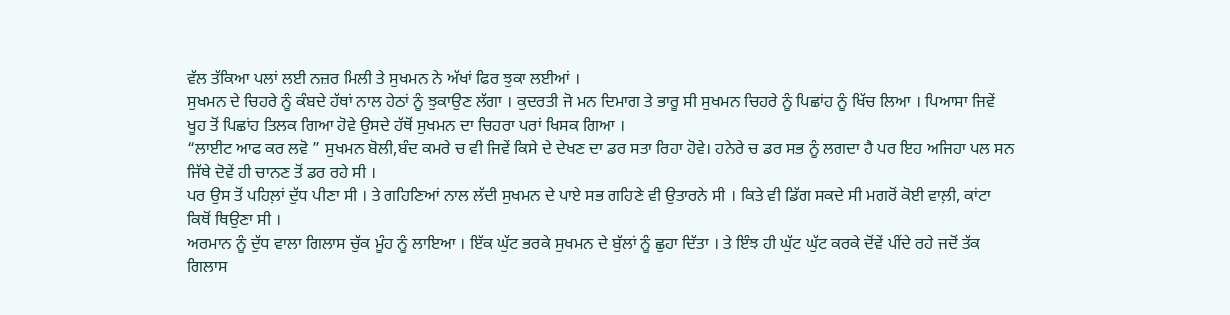ਵੱਲ ਤੱਕਿਆ ਪਲਾਂ ਲਈ ਨਜ਼ਰ ਮਿਲੀ ਤੇ ਸੁਖਮਨ ਨੇ ਅੱਖਾਂ ਫਿਰ ਝੁਕਾ ਲਈਆਂ ।
ਸੁਖਮਨ ਦੇ ਚਿਹਰੇ ਨੂੰ ਕੰਬਦੇ ਹੱਥਾਂ ਨਾਲ ਹੇਠਾਂ ਨੂੰ ਝੁਕਾਉਣ ਲੱਗਾ । ਕੁਦਰਤੀ ਜੋ ਮਨ ਦਿਮਾਗ ਤੇ ਭਾਰੂ ਸੀ ਸੁਖਮਨ ਚਿਹਰੇ ਨੂੰ ਪਿਛਾਂਹ ਨੂੰ ਖਿੱਚ ਲਿਆ । ਪਿਆਸਾ ਜਿਵੇਂ ਖੂਹ ਤੋਂ ਪਿਛਾਂਹ ਤਿਲਕ ਗਿਆ ਹੋਵੇ ਉਸਦੇ ਹੱਥੋਂ ਸੁਖਮਨ ਦਾ ਚਿਹਰਾ ਪਰਾਂ ਖਿਸਕ ਗਿਆ ।
“ਲਾਈਟ ਆਫ ਕਰ ਲਵੋ ” ਸੁਖਮਨ ਬੋਲੀ,ਬੰਦ ਕਮਰੇ ਚ ਵੀ ਜਿਵੇਂ ਕਿਸੇ ਦੇ ਦੇਖਣ ਦਾ ਡਰ ਸਤਾ ਰਿਹਾ ਹੋਵੇ। ਹਨੇਰੇ ਚ ਡਰ ਸਭ ਨੂੰ ਲਗਦਾ ਹੈ ਪਰ ਇਹ ਅਜਿਹਾ ਪਲ ਸਨ ਜਿੱਥੇ ਦੋਵੇਂ ਹੀ ਚਾਨਣ ਤੋਂ ਡਰ ਰਹੇ ਸੀ ।
ਪਰ ਉਸ ਤੋਂ ਪਹਿਲ਼ਾਂ ਦੁੱਧ ਪੀਣਾ ਸੀ । ਤੇ ਗਹਿਣਿਆਂ ਨਾਲ ਲੱਦੀ ਸੁਖਮਨ ਦੇ ਪਾਏ ਸਭ ਗਹਿਣੇ ਵੀ ਉਤਾਰਨੇ ਸੀ । ਕਿਤੇ ਵੀ ਡਿੱਗ ਸਕਦੇ ਸੀ ਮਗਰੋਂ ਕੋਈ ਵਾਲ਼ੀ, ਕਾਂਟਾ ਕਿਥੋਂ ਥਿਉਣਾ ਸੀ ।
ਅਰਮਾਨ ਨੂੰ ਦੁੱਧ ਵਾਲਾ ਗਿਲਾਸ ਚੁੱਕ ਮੂੰਹ ਨੂੰ ਲਾਇਆ । ਇੱਕ ਘੁੱਟ ਭਰਕੇ ਸੁਖਮਨ ਦੇ ਬੁੱਲਾਂ ਨੂੰ ਛੁਹਾ ਦਿੱਤਾ । ਤੇ ਇੰਝ ਹੀ ਘੁੱਟ ਘੁੱਟ ਕਰਕੇ ਦੋਂਵੇਂ ਪੀਂਦੇ ਰਹੇ ਜਦੋਂ ਤੱਕ ਗਿਲਾਸ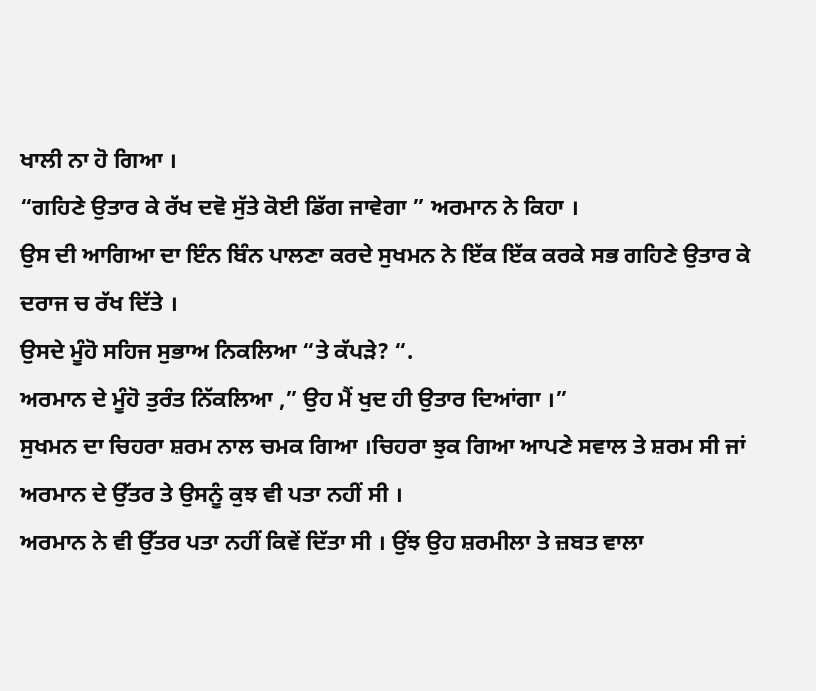ਖਾਲੀ ਨਾ ਹੋ ਗਿਆ ।
“ਗਹਿਣੇ ਉਤਾਰ ਕੇ ਰੱਖ ਦਵੋ ਸੁੱਤੇ ਕੋਈ ਡਿੱਗ ਜਾਵੇਗਾ ” ਅਰਮਾਨ ਨੇ ਕਿਹਾ ।
ਉਸ ਦੀ ਆਗਿਆ ਦਾ ਇੰਨ ਬਿੰਨ ਪਾਲਣਾ ਕਰਦੇ ਸੁਖਮਨ ਨੇ ਇੱਕ ਇੱਕ ਕਰਕੇ ਸਭ ਗਹਿਣੇ ਉਤਾਰ ਕੇ ਦਰਾਜ ਚ ਰੱਖ ਦਿੱਤੇ ।
ਉਸਦੇ ਮੂੰਹੋ ਸਹਿਜ ਸੁਭਾਅ ਨਿਕਲਿਆ “ਤੇ ਕੱਪਡ਼ੇ? “.
ਅਰਮਾਨ ਦੇ ਮੂੰਹੋ ਤੁਰੰਤ ਨਿੱਕਲਿਆ ,” ਉਹ ਮੈਂ ਖੁਦ ਹੀ ਉਤਾਰ ਦਿਆਂਗਾ ।”
ਸੁਖਮਨ ਦਾ ਚਿਹਰਾ ਸ਼ਰਮ ਨਾਲ ਚਮਕ ਗਿਆ ।ਚਿਹਰਾ ਝੁਕ ਗਿਆ ਆਪਣੇ ਸਵਾਲ ਤੇ ਸ਼ਰਮ ਸੀ ਜਾਂ ਅਰਮਾਨ ਦੇ ਉੱਤਰ ਤੇ ਉਸਨੂੰ ਕੁਝ ਵੀ ਪਤਾ ਨਹੀਂ ਸੀ ।
ਅਰਮਾਨ ਨੇ ਵੀ ਉੱਤਰ ਪਤਾ ਨਹੀਂ ਕਿਵੇਂ ਦਿੱਤਾ ਸੀ । ਉਂਝ ਉਹ ਸ਼ਰਮੀਲਾ ਤੇ ਜ਼ਬਤ ਵਾਲਾ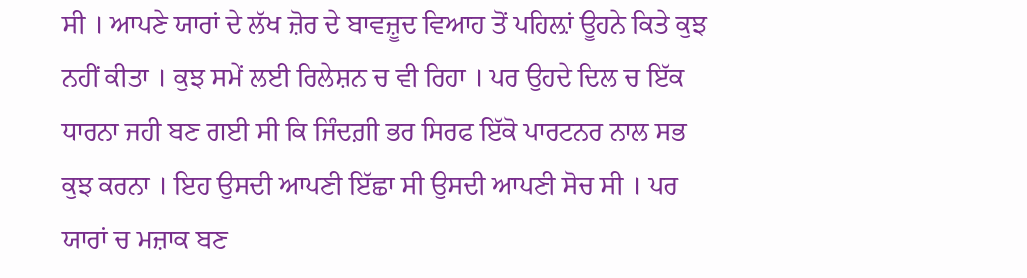ਸੀ । ਆਪਣੇ ਯਾਰਾਂ ਦੇ ਲੱਖ ਜ਼ੋਰ ਦੇ ਬਾਵਜ਼ੂਦ ਵਿਆਹ ਤੋਂ ਪਹਿਲ਼ਾਂ ਊਹਨੇ ਕਿਤੇ ਕੁਝ ਨਹੀਂ ਕੀਤਾ । ਕੁਝ ਸਮੇਂ ਲਈ ਰਿਲੇਸ਼ਨ ਚ ਵੀ ਰਿਹਾ । ਪਰ ਉਹਦੇ ਦਿਲ ਚ ਇੱਕ ਧਾਰਨਾ ਜਹੀ ਬਣ ਗਈ ਸੀ ਕਿ ਜਿੰਦਗ਼ੀ ਭਰ ਸਿਰਫ ਇੱਕੋ ਪਾਰਟਨਰ ਨਾਲ ਸਭ ਕੁਝ ਕਰਨਾ । ਇਹ ਉਸਦੀ ਆਪਣੀ ਇੱਛਾ ਸੀ ਉਸਦੀ ਆਪਣੀ ਸੋਚ ਸੀ । ਪਰ ਯਾਰਾਂ ਚ ਮਜ਼ਾਕ ਬਣ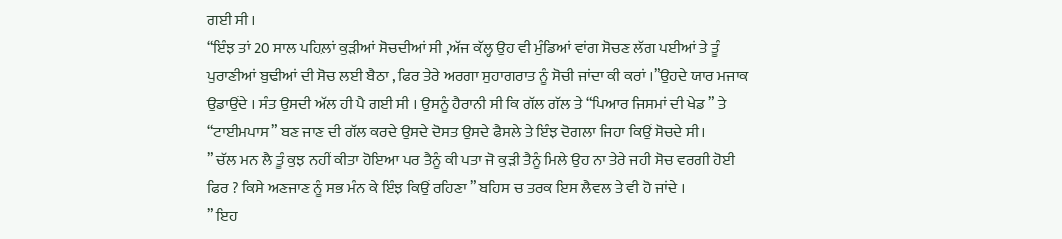ਗਈ ਸੀ ।
“ਇੰਝ ਤਾਂ 20 ਸਾਲ ਪਹਿਲ਼ਾਂ ਕੁਡ਼ੀਆਂ ਸੋਚਦੀਆਂ ਸੀ ,ਅੱਜ ਕੱਲ੍ਹ ਉਹ ਵੀ ਮੁੰਡਿਆਂ ਵਾਂਗ ਸੋਚਣ ਲੱਗ ਪਈਆਂ ਤੇ ਤੂੰ ਪੁਰਾਣੀਆਂ ਬੁਢੀਆਂ ਦੀ ਸੋਚ ਲਈ ਬੈਠਾ , ਫਿਰ ਤੇਰੇ ਅਰਗਾ ਸੁਹਾਗਰਾਤ ਨੂੰ ਸੋਚੀ ਜਾਂਦਾ ਕੀ ਕਰਾਂ ।”ਉਹਦੇ ਯਾਰ ਮਜਾਕ ਉਡਾਉਂਦੇ । ਸੰਤ ਉਸਦੀ ਅੱਲ ਹੀ ਪੈ ਗਈ ਸੀ । ਉਸਨੂੰ ਹੈਰਾਨੀ ਸੀ ਕਿ ਗੱਲ ਗੱਲ ਤੇ “ਪਿਆਰ ਜਿਸਮਾਂ ਦੀ ਖੇਡ ” ਤੇ “ਟਾਈਮਪਾਸ” ਬਣ ਜਾਣ ਦੀ ਗੱਲ ਕਰਦੇ ਉਸਦੇ ਦੋਸਤ ਉਸਦੇ ਫੈਸਲੇ ਤੇ ਇੰਝ ਦੋਗਲਾ ਜਿਹਾ ਕਿਉਂ ਸੋਚਦੇ ਸੀ।
” ਚੱਲ ਮਨ ਲੈ ਤੂੰ ਕੁਝ ਨਹੀਂ ਕੀਤਾ ਹੋਇਆ ਪਰ ਤੈਨੂੰ ਕੀ ਪਤਾ ਜੋ ਕੁੜੀ ਤੈਨੂੰ ਮਿਲੇ ਉਹ ਨਾ ਤੇਰੇ ਜਹੀ ਸੋਚ ਵਰਗੀ ਹੋਈ ਫਿਰ ? ਕਿਸੇ ਅਣਜਾਣ ਨੂੰ ਸਭ ਮੰਨ ਕੇ ਇੰਝ ਕਿਉਂ ਰਹਿਣਾ ” ਬਹਿਸ ਚ ਤਰਕ ਇਸ ਲੈਵਲ ਤੇ ਵੀ ਹੋ ਜਾਂਦੇ ।
” ਇਹ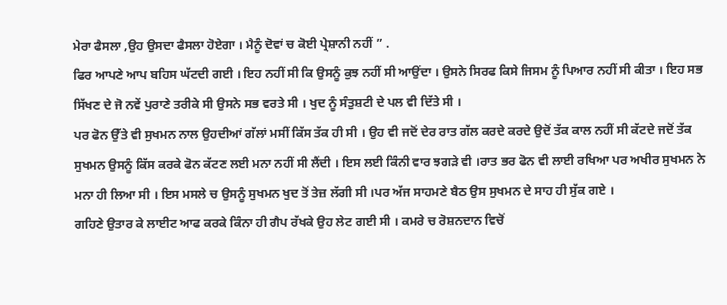ਮੇਰਾ ਫੈਸਲਾ ,ਉਹ ਉਸਦਾ ਫੈਸਲਾ ਹੋਏਗਾ । ਮੈਨੂੰ ਦੋਵਾਂ ਚ ਕੋਈ ਪ੍ਰੇਸ਼ਾਨੀ ਨਹੀਂ ” .
ਫਿਰ ਆਪਣੇ ਆਪ ਬਹਿਸ ਘੱਟਦੀ ਗਈ । ਇਹ ਨਹੀਂ ਸੀ ਕਿ ਉਸਨੂੰ ਕੁਝ ਨਹੀਂ ਸੀ ਆਉਂਦਾ । ਉਸਨੇ ਸਿਰਫ ਕਿਸੇ ਜਿਸਮ ਨੂੰ ਪਿਆਰ ਨਹੀਂ ਸੀ ਕੀਤਾ । ਇਹ ਸਭ ਸਿੱਖਣ ਦੇ ਜੋ ਨਵੇਂ ਪੁਰਾਣੇ ਤਰੀਕੇ ਸੀ ਉਸਨੇ ਸਭ ਵਰਤੇ ਸੀ । ਖੁਦ ਨੂੰ ਸੰਤੁਸ਼ਟੀ ਦੇ ਪਲ ਵੀ ਦਿੱਤੇ ਸੀ ।
ਪਰ ਫੋਨ ਉੱਤੇ ਵੀ ਸੁਖਮਨ ਨਾਲ ਉਹਦੀਆਂ ਗੱਲਾਂ ਮਸੀਂ ਕਿੱਸ ਤੱਕ ਹੀ ਸੀ । ਉਹ ਵੀ ਜਦੋਂ ਦੇਰ ਰਾਤ ਗੱਲ ਕਰਦੇ ਕਰਦੇ ਉਦੋਂ ਤੱਕ ਕਾਲ ਨਹੀਂ ਸੀ ਕੱਟਦੇ ਜਦੋਂ ਤੱਕ ਸੁਖਮਨ ਉਸਨੂੰ ਕਿੱਸ ਕਰਕੇ ਫੋਨ ਕੱਟਣ ਲਈ ਮਨਾ ਨਹੀਂ ਸੀ ਲੈਂਦੀ । ਇਸ ਲਈ ਕਿੰਨੀ ਵਾਰ ਝਗੜੇ ਵੀ ।ਰਾਤ ਭਰ ਫੋਨ ਵੀ ਲਾਈ ਰਖਿਆ ਪਰ ਅਖੀਰ ਸੁਖਮਨ ਨੇ ਮਨਾ ਹੀ ਲਿਆ ਸੀ । ਇਸ ਮਸਲੇ ਚ ਉਸਨੂੰ ਸੁਖਮਨ ਖੁਦ ਤੋਂ ਤੇਜ਼ ਲੱਗੀ ਸੀ ।ਪਰ ਅੱਜ ਸਾਹਮਣੇ ਬੈਠ ਉਸ ਸੁਖਮਨ ਦੇ ਸਾਹ ਹੀ ਸੁੱਕ ਗਏ ।
ਗਹਿਣੇ ਉਤਾਰ ਕੇ ਲਾਈਟ ਆਫ ਕਰਕੇ ਕਿੰਨਾ ਹੀ ਗੈਪ ਰੱਖਕੇ ਉਹ ਲੇਟ ਗਈ ਸੀ । ਕਮਰੇ ਚ ਰੋਸ਼ਨਦਾਨ ਵਿਚੋਂ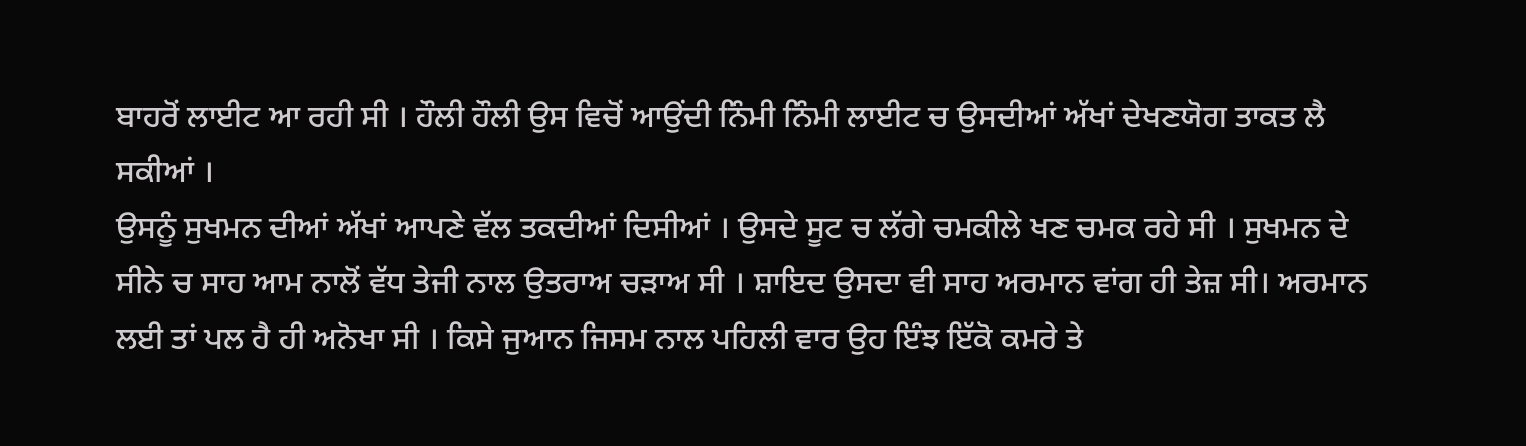ਬਾਹਰੋਂ ਲਾਈਟ ਆ ਰਹੀ ਸੀ । ਹੌਲੀ ਹੌਲੀ ਉਸ ਵਿਚੋਂ ਆਉਂਦੀ ਨਿੰਮੀ ਨਿੰਮੀ ਲਾਈਟ ਚ ਉਸਦੀਆਂ ਅੱਖਾਂ ਦੇਖਣਯੋਗ ਤਾਕਤ ਲੈ ਸਕੀਆਂ ।
ਉਸਨੂੰ ਸੁਖਮਨ ਦੀਆਂ ਅੱਖਾਂ ਆਪਣੇ ਵੱਲ ਤਕਦੀਆਂ ਦਿਸੀਆਂ । ਉਸਦੇ ਸੂਟ ਚ ਲੱਗੇ ਚਮਕੀਲੇ ਖਣ ਚਮਕ ਰਹੇ ਸੀ । ਸੁਖਮਨ ਦੇ ਸੀਨੇ ਚ ਸਾਹ ਆਮ ਨਾਲੋਂ ਵੱਧ ਤੇਜੀ ਨਾਲ ਉਤਰਾਅ ਚੜਾਅ ਸੀ । ਸ਼ਾਇਦ ਉਸਦਾ ਵੀ ਸਾਹ ਅਰਮਾਨ ਵਾਂਗ ਹੀ ਤੇਜ਼ ਸੀ। ਅਰਮਾਨ ਲਈ ਤਾਂ ਪਲ ਹੈ ਹੀ ਅਨੋਖਾ ਸੀ । ਕਿਸੇ ਜੁਆਨ ਜਿਸਮ ਨਾਲ ਪਹਿਲੀ ਵਾਰ ਉਹ ਇੰਝ ਇੱਕੋ ਕਮਰੇ ਤੇ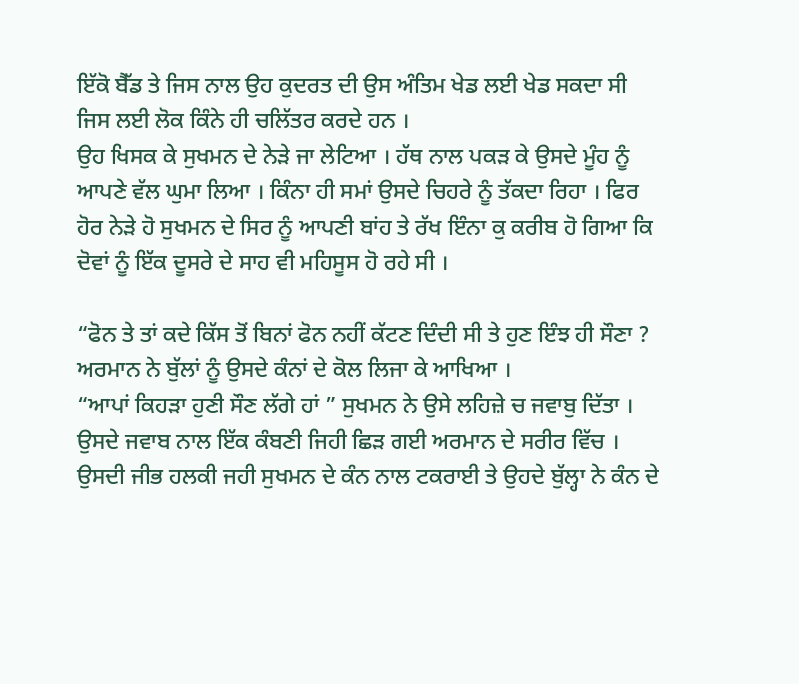ਇੱਕੋ ਬੈੱਡ ਤੇ ਜਿਸ ਨਾਲ ਉਹ ਕੁਦਰਤ ਦੀ ਉਸ ਅੰਤਿਮ ਖੇਡ ਲਈ ਖੇਡ ਸਕਦਾ ਸੀ ਜਿਸ ਲਈ ਲੋਕ ਕਿੰਨੇ ਹੀ ਚਲਿੱਤਰ ਕਰਦੇ ਹਨ ।
ਉਹ ਖਿਸਕ ਕੇ ਸੁਖਮਨ ਦੇ ਨੇੜੇ ਜਾ ਲੇਟਿਆ । ਹੱਥ ਨਾਲ ਪਕੜ ਕੇ ਉਸਦੇ ਮੂੰਹ ਨੂੰ ਆਪਣੇ ਵੱਲ ਘੁਮਾ ਲਿਆ । ਕਿੰਨਾ ਹੀ ਸਮਾਂ ਉਸਦੇ ਚਿਹਰੇ ਨੂੰ ਤੱਕਦਾ ਰਿਹਾ । ਫਿਰ ਹੋਰ ਨੇੜੇ ਹੋ ਸੁਖਮਨ ਦੇ ਸਿਰ ਨੂੰ ਆਪਣੀ ਬਾਂਹ ਤੇ ਰੱਖ ਇੰਨਾ ਕੁ ਕਰੀਬ ਹੋ ਗਿਆ ਕਿ ਦੋਵਾਂ ਨੂੰ ਇੱਕ ਦੂਸਰੇ ਦੇ ਸਾਹ ਵੀ ਮਹਿਸੂਸ ਹੋ ਰਹੇ ਸੀ ।

“ਫੋਨ ਤੇ ਤਾਂ ਕਦੇ ਕਿੱਸ ਤੋਂ ਬਿਨਾਂ ਫੋਨ ਨਹੀਂ ਕੱਟਣ ਦਿੰਦੀ ਸੀ ਤੇ ਹੁਣ ਇੰਝ ਹੀ ਸੌਣਾ ? ਅਰਮਾਨ ਨੇ ਬੁੱਲਾਂ ਨੂੰ ਉਸਦੇ ਕੰਨਾਂ ਦੇ ਕੋਲ ਲਿਜਾ ਕੇ ਆਖਿਆ ।
“ਆਪਾਂ ਕਿਹੜਾ ਹੁਣੀ ਸੌਣ ਲੱਗੇ ਹਾਂ ” ਸੁਖਮਨ ਨੇ ਉਸੇ ਲਹਿਜ਼ੇ ਚ ਜਵਾਬੁ ਦਿੱਤਾ । ਉਸਦੇ ਜਵਾਬ ਨਾਲ ਇੱਕ ਕੰਬਣੀ ਜਿਹੀ ਛਿੜ ਗਈ ਅਰਮਾਨ ਦੇ ਸਰੀਰ ਵਿੱਚ । ਉਸਦੀ ਜੀਭ ਹਲਕੀ ਜਹੀ ਸੁਖਮਨ ਦੇ ਕੰਨ ਨਾਲ ਟਕਰਾਈ ਤੇ ਉਹਦੇ ਬੁੱਲ੍ਹਾ ਨੇ ਕੰਨ ਦੇ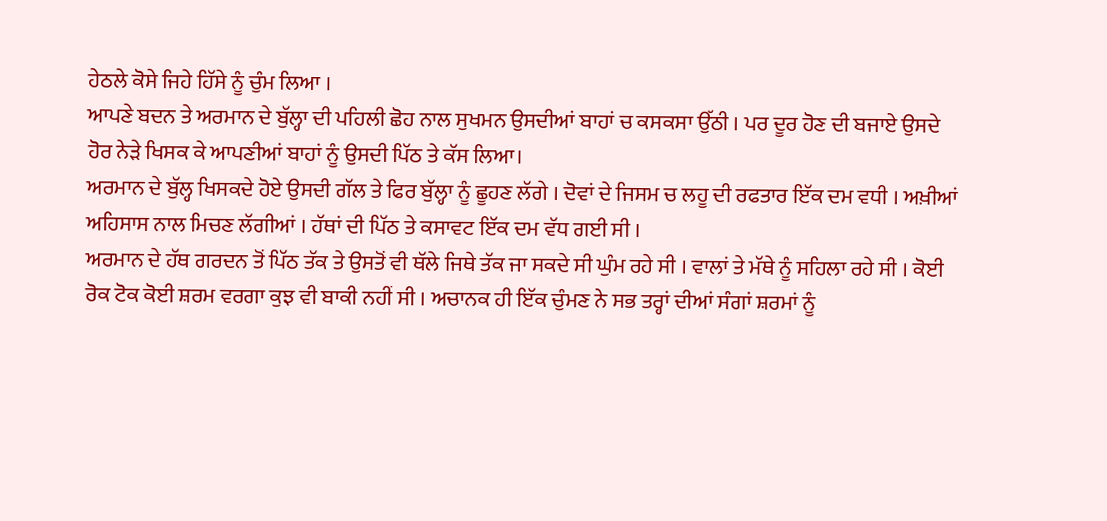ਹੇਠਲੇ ਕੋਸੇ ਜਿਹੇ ਹਿੱਸੇ ਨੂੰ ਚੁੰਮ ਲਿਆ ।
ਆਪਣੇ ਬਦਨ ਤੇ ਅਰਮਾਨ ਦੇ ਬੁੱਲ੍ਹਾ ਦੀ ਪਹਿਲੀ ਛੋਹ ਨਾਲ ਸੁਖਮਨ ਉਸਦੀਆਂ ਬਾਹਾਂ ਚ ਕਸਕਸਾ ਉੱਠੀ । ਪਰ ਦੂਰ ਹੋਣ ਦੀ ਬਜਾਏ ਉਸਦੇ ਹੋਰ ਨੇੜੇ ਖਿਸਕ ਕੇ ਆਪਣੀਆਂ ਬਾਹਾਂ ਨੂੰ ਉਸਦੀ ਪਿੱਠ ਤੇ ਕੱਸ ਲਿਆ।
ਅਰਮਾਨ ਦੇ ਬੁੱਲ੍ਹ ਖਿਸਕਦੇ ਹੋਏ ਉਸਦੀ ਗੱਲ ਤੇ ਫਿਰ ਬੁੱਲ੍ਹਾ ਨੂੰ ਛੂਹਣ ਲੱਗੇ । ਦੋਵਾਂ ਦੇ ਜਿਸਮ ਚ ਲਹੂ ਦੀ ਰਫਤਾਰ ਇੱਕ ਦਮ ਵਧੀ । ਅਖ਼ੀਆਂ ਅਹਿਸਾਸ ਨਾਲ ਮਿਚਣ ਲੱਗੀਆਂ । ਹੱਥਾਂ ਦੀ ਪਿੱਠ ਤੇ ਕਸਾਵਟ ਇੱਕ ਦਮ ਵੱਧ ਗਈ ਸੀ ।
ਅਰਮਾਨ ਦੇ ਹੱਥ ਗਰਦਨ ਤੋਂ ਪਿੱਠ ਤੱਕ ਤੇ ਉਸਤੋਂ ਵੀ ਥੱਲੇ ਜਿਥੇ ਤੱਕ ਜਾ ਸਕਦੇ ਸੀ ਘੁੰਮ ਰਹੇ ਸੀ । ਵਾਲਾਂ ਤੇ ਮੱਥੇ ਨੂੰ ਸਹਿਲਾ ਰਹੇ ਸੀ । ਕੋਈ ਰੋਕ ਟੋਕ ਕੋਈ ਸ਼ਰਮ ਵਰਗਾ ਕੁਝ ਵੀ ਬਾਕੀ ਨਹੀਂ ਸੀ । ਅਚਾਨਕ ਹੀ ਇੱਕ ਚੁੰਮਣ ਨੇ ਸਭ ਤਰ੍ਹਾਂ ਦੀਆਂ ਸੰਗਾਂ ਸ਼ਰਮਾਂ ਨੂੰ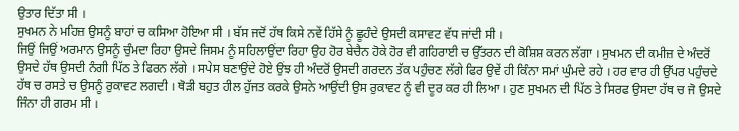ਉਤਾਰ ਦਿੱਤਾ ਸੀ ।
ਸੁਖਮਨ ਨੇ ਮਹਿਜ਼ ਉਸਨੂੰ ਬਾਹਾਂ ਚ ਕਸਿਆ ਹੋਇਆ ਸੀ । ਬੱਸ ਜਦੋਂ ਹੱਥ ਕਿਸੇ ਨਵੇਂ ਹਿੱਸੇ ਨੂੰ ਛੂਹੰਦੇ ਉਸਦੀ ਕਸਾਵਟ ਵੱਧ ਜਾਂਦੀ ਸੀ ।
ਜਿਉਂ ਜਿਉਂ ਅਰਮਾਨ ਉਸਨੂੰ ਚੁੰਮਦਾ ਰਿਹਾ ਉਸਦੇ ਜਿਸਮ ਨੂੰ ਸਹਿਲਾਉਂਦਾ ਰਿਹਾ ਉਹ ਹੋਰ ਬੇਚੈਨ ਹੋਕੇ ਹੋਰ ਵੀ ਗਹਿਰਾਈ ਚ ਉੱਤਰਨ ਦੀ ਕੋਸ਼ਿਸ਼ ਕਰਨ ਲੱਗਾ । ਸੁਖਮਨ ਦੀ ਕਮੀਜ਼ ਦੇ ਅੰਦਰੋਂ ਉਸਦੇ ਹੱਥ ਉਸਦੀ ਨੰਗੀ ਪਿੱਠ ਤੇ ਫਿਰਨ ਲੱਗੇ । ਸਪੇਸ ਬਣਾਉਂਦੇ ਹੋਏ ਉਂਝ ਹੀ ਅੰਦਰੋਂ ਉਸਦੀ ਗਰਦਨ ਤੱਕ ਪਹੁੰਚਣ ਲੱਗੇ ਫਿਰ ਉਵੇਂ ਹੀ ਕਿੰਨਾ ਸਮਾਂ ਘੁੰਮਦੇ ਰਹੇ । ਹਰ ਵਾਰ ਹੀ ਉੱਪਰ ਪਹੁੰਚਦੇ ਹੱਥ ਚ ਰਸਤੇ ਚ ਉਸਨੂੰ ਰੁਕਾਵਟ ਲਗਦੀ । ਥੋਡ਼ੀ ਬਹੁਤ ਹੀਲ ਹੁੱਜਤ ਕਰਕੇ ਉਸਨੇ ਆਉਂਦੀ ਉਸ ਰੁਕਾਵਟ ਨੂੰ ਵੀ ਦੂਰ ਕਰ ਹੀ ਲਿਆ । ਹੁਣ ਸੁਖਮਨ ਦੀ ਪਿੱਠ ਤੇ ਸਿਰਫ ਉਸਦਾ ਹੱਥ ਚ ਜੋ ਉਸਦੇ ਜਿੰਨਾ ਹੀ ਗਰਮ ਸੀ ।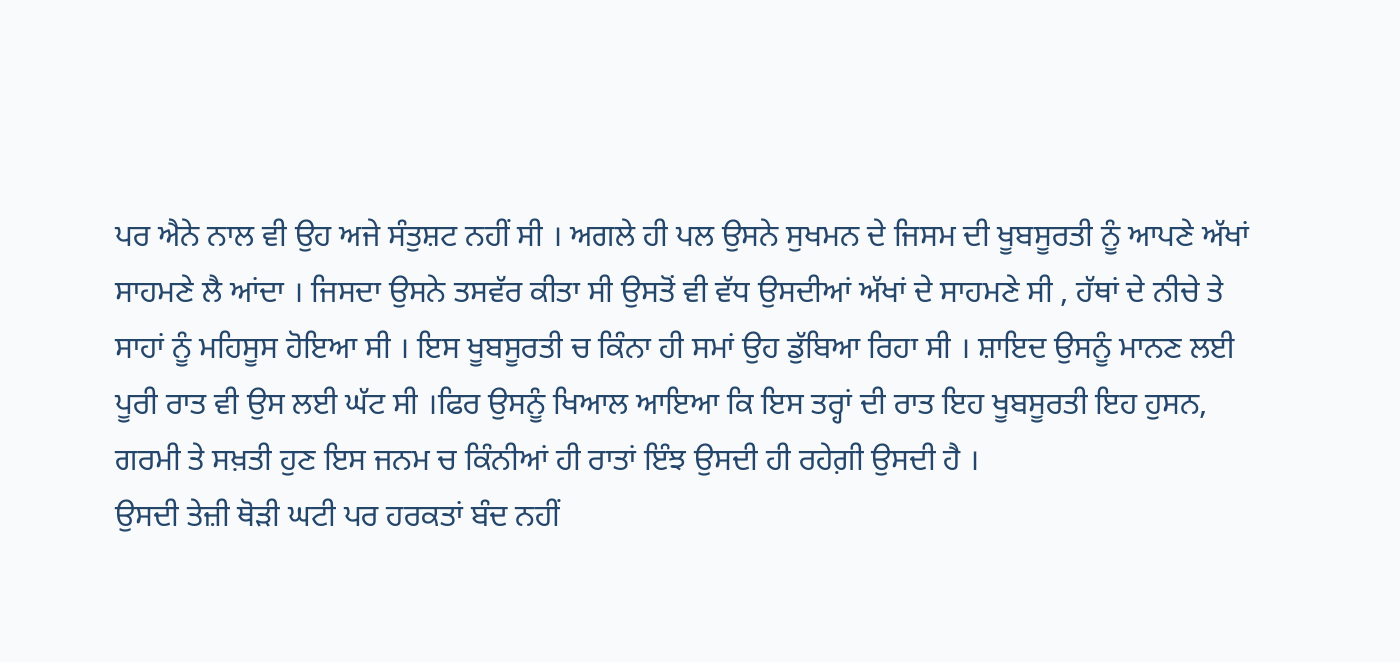ਪਰ ਐਨੇ ਨਾਲ ਵੀ ਉਹ ਅਜੇ ਸੰਤੁਸ਼ਟ ਨਹੀਂ ਸੀ । ਅਗਲੇ ਹੀ ਪਲ ਉਸਨੇ ਸੁਖਮਨ ਦੇ ਜਿਸਮ ਦੀ ਖੂਬਸੂਰਤੀ ਨੂੰ ਆਪਣੇ ਅੱਖਾਂ ਸਾਹਮਣੇ ਲੈ ਆਂਦਾ । ਜਿਸਦਾ ਉਸਨੇ ਤਸਵੱਰ ਕੀਤਾ ਸੀ ਉਸਤੋਂ ਵੀ ਵੱਧ ਉਸਦੀਆਂ ਅੱਖਾਂ ਦੇ ਸਾਹਮਣੇ ਸੀ , ਹੱਥਾਂ ਦੇ ਨੀਚੇ ਤੇ ਸਾਹਾਂ ਨੂੰ ਮਹਿਸੂਸ ਹੋਇਆ ਸੀ । ਇਸ ਖੂਬਸੂਰਤੀ ਚ ਕਿੰਨਾ ਹੀ ਸਮਾਂ ਉਹ ਡੁੱਬਿਆ ਰਿਹਾ ਸੀ । ਸ਼ਾਇਦ ਉਸਨੂੰ ਮਾਨਣ ਲਈ ਪੂਰੀ ਰਾਤ ਵੀ ਉਸ ਲਈ ਘੱਟ ਸੀ ।ਫਿਰ ਉਸਨੂੰ ਖਿਆਲ ਆਇਆ ਕਿ ਇਸ ਤਰ੍ਹਾਂ ਦੀ ਰਾਤ ਇਹ ਖੂਬਸੂਰਤੀ ਇਹ ਹੁਸਨ, ਗਰਮੀ ਤੇ ਸਖ਼ਤੀ ਹੁਣ ਇਸ ਜਨਮ ਚ ਕਿੰਨੀਆਂ ਹੀ ਰਾਤਾਂ ਇੰਝ ਉਸਦੀ ਹੀ ਰਹੇਗ਼ੀ ਉਸਦੀ ਹੈ ।
ਉਸਦੀ ਤੇਜ਼ੀ ਥੋਡ਼ੀ ਘਟੀ ਪਰ ਹਰਕਤਾਂ ਬੰਦ ਨਹੀਂ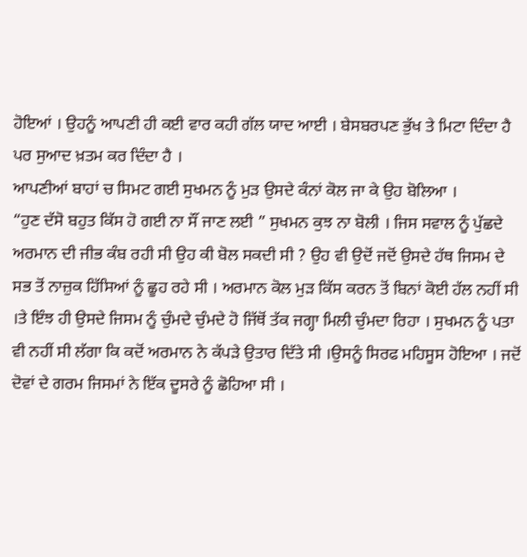ਹੋਇਆਂ । ਉਹਨੂੰ ਆਪਣੀ ਹੀ ਕਈ ਵਾਰ ਕਹੀ ਗੱਲ ਯਾਦ ਆਈ । ਬੇਸਬਰਪਣ ਭੁੱਖ ਤੇ ਮਿਟਾ ਦਿੰਦਾ ਹੈ ਪਰ ਸੁਆਦ ਖ਼ਤਮ ਕਰ ਦਿੰਦਾ ਹੈ ।
ਆਪਣੀਆਂ ਬਾਹਾਂ ਚ ਸਿਮਟ ਗਈ ਸੁਖਮਨ ਨੂੰ ਮੁੜ ਉਸਦੇ ਕੰਨਾਂ ਕੋਲ ਜਾ ਕੇ ਉਹ ਬੋਲਿਆ ।
“ਹੁਣ ਦੱਸੋ ਬਹੁਤ ਕਿੱਸ ਹੋ ਗਈ ਨਾ ਸੌਂ ਜਾਣ ਲਈ ” ਸੁਖਮਨ ਕੁਝ ਨਾ ਬੋਲੀ । ਜਿਸ ਸਵਾਲ ਨੂੰ ਪੁੱਛਦੇ ਅਰਮਾਨ ਦੀ ਜੀਭ ਕੰਬ ਰਹੀ ਸੀ ਉਹ ਕੀ ਬੋਲ ਸਕਦੀ ਸੀ ? ਉਹ ਵੀ ਉਦੋਂ ਜਦੋਂ ਉਸਦੇ ਹੱਥ ਜਿਸਮ ਦੇ ਸਭ ਤੋਂ ਨਾਜ਼ੁਕ ਹਿੱਸਿਆਂ ਨੂੰ ਛੂਹ ਰਹੇ ਸੀ । ਅਰਮਾਨ ਕੋਲ ਮੁੜ ਕਿੱਸ ਕਰਨ ਤੋਂ ਬਿਨਾਂ ਕੋਈ ਹੱਲ ਨਹੀਂ ਸੀ ।ਤੇ ਇੰਝ ਹੀ ਉਸਦੇ ਜਿਸਮ ਨੂੰ ਚੁੰਮਦੇ ਚੁੰਮਦੇ ਹੋ ਜਿੱਥੋਂ ਤੱਕ ਜਗ੍ਹਾ ਮਿਲੀ ਚੁੰਮਦਾ ਰਿਹਾ । ਸੁਖਮਨ ਨੂੰ ਪਤਾ ਵੀ ਨਹੀਂ ਸੀ ਲੱਗਾ ਕਿ ਕਦੋਂ ਅਰਮਾਨ ਨੇ ਕੱਪੜੇ ਉਤਾਰ ਦਿੱਤੇ ਸੀ ।ਉਸਨੂੰ ਸਿਰਫ ਮਹਿਸੂਸ ਹੋਇਆ । ਜਦੋਂ ਦੋਵਾਂ ਦੇ ਗਰਮ ਜਿਸਮਾਂ ਨੇ ਇੱਕ ਦੂਸਰੇ ਨੂੰ ਛੋਹਿਆ ਸੀ ।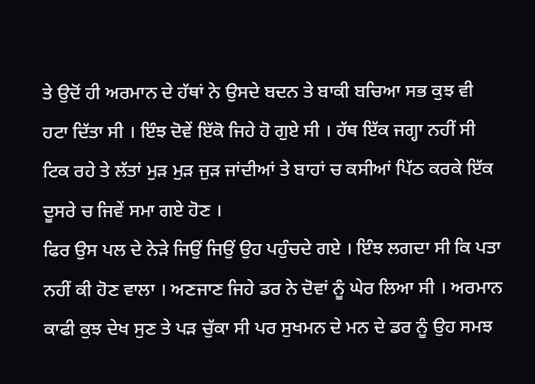ਤੇ ਉਦੋਂ ਹੀ ਅਰਮਾਨ ਦੇ ਹੱਥਾਂ ਨੇ ਉਸਦੇ ਬਦਨ ਤੇ ਬਾਕੀ ਬਚਿਆ ਸਭ ਕੁਝ ਵੀ ਹਟਾ ਦਿੱਤਾ ਸੀ । ਇੰਝ ਦੋਵੇਂ ਇੱਕੋ ਜਿਹੇ ਹੋ ਗੁਏ ਸੀ । ਹੱਥ ਇੱਕ ਜਗ੍ਹਾ ਨਹੀਂ ਸੀ ਟਿਕ ਰਹੇ ਤੇ ਲੱਤਾਂ ਮੁੜ ਮੁੜ ਜੁੜ ਜਾਂਦੀਆਂ ਤੇ ਬਾਹਾਂ ਚ ਕਸੀਆਂ ਪਿੱਠ ਕਰਕੇ ਇੱਕ ਦੂਸਰੇ ਚ ਜਿਵੇਂ ਸਮਾ ਗਏ ਹੋਣ ।
ਫਿਰ ਉਸ ਪਲ ਦੇ ਨੇਡ਼ੇ ਜਿਉਂ ਜਿਉਂ ਉਹ ਪਹੁੰਚਦੇ ਗਏ । ਇੰਝ ਲਗਦਾ ਸੀ ਕਿ ਪਤਾ ਨਹੀਂ ਕੀ ਹੋਣ ਵਾਲਾ । ਅਣਜਾਣ ਜਿਹੇ ਡਰ ਨੇ ਦੋਵਾਂ ਨੂੰ ਘੇਰ ਲਿਆ ਸੀ । ਅਰਮਾਨ ਕਾਫੀ ਕੁਝ ਦੇਖ ਸੁਣ ਤੇ ਪੜ ਚੁੱਕਾ ਸੀ ਪਰ ਸੁਖਮਨ ਦੇ ਮਨ ਦੇ ਡਰ ਨੂੰ ਉਹ ਸਮਝ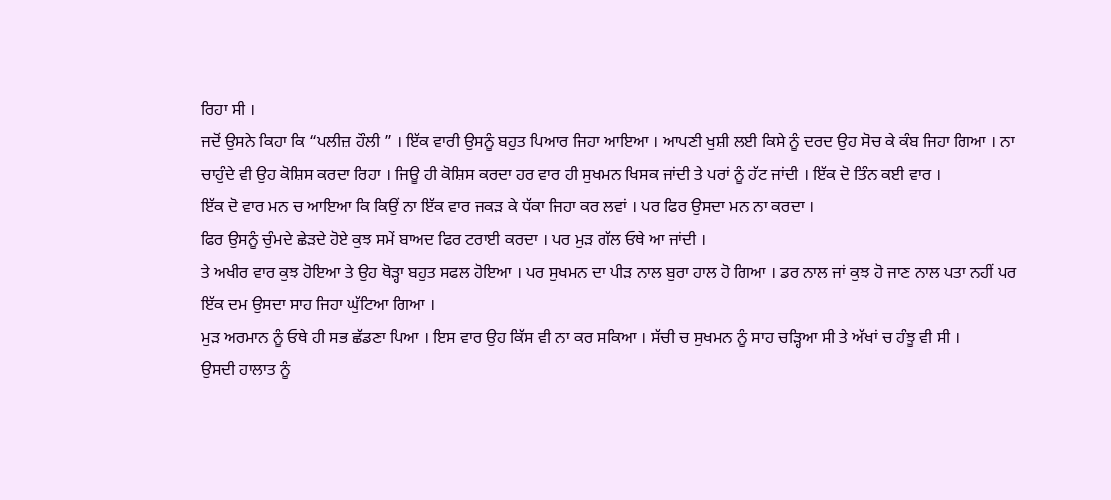ਰਿਹਾ ਸੀ ।
ਜਦੋਂ ਉਸਨੇ ਕਿਹਾ ਕਿ “ਪਲੀਜ਼ ਹੌਲੀ ” । ਇੱਕ ਵਾਰੀ ਉਸਨੂੰ ਬਹੁਤ ਪਿਆਰ ਜਿਹਾ ਆਇਆ । ਆਪਣੀ ਖੁਸ਼ੀ ਲਈ ਕਿਸੇ ਨੂੰ ਦਰਦ ਉਹ ਸੋਚ ਕੇ ਕੰਬ ਜਿਹਾ ਗਿਆ । ਨਾ ਚਾਹੁੰਦੇ ਵੀ ਉਹ ਕੋਸ਼ਿਸ ਕਰਦਾ ਰਿਹਾ । ਜਿਊ ਹੀ ਕੋਸ਼ਿਸ ਕਰਦਾ ਹਰ ਵਾਰ ਹੀ ਸੁਖਮਨ ਖਿਸਕ ਜਾਂਦੀ ਤੇ ਪਰਾਂ ਨੂੰ ਹੱਟ ਜਾਂਦੀ । ਇੱਕ ਦੋ ਤਿੰਨ ਕਈ ਵਾਰ ।
ਇੱਕ ਦੋ ਵਾਰ ਮਨ ਚ ਆਇਆ ਕਿ ਕਿਉਂ ਨਾ ਇੱਕ ਵਾਰ ਜਕੜ ਕੇ ਧੱਕਾ ਜਿਹਾ ਕਰ ਲਵਾਂ । ਪਰ ਫਿਰ ਉਸਦਾ ਮਨ ਨਾ ਕਰਦਾ ।
ਫਿਰ ਉਸਨੂੰ ਚੁੰਮਦੇ ਛੇੜਦੇ ਹੋਏ ਕੁਝ ਸਮੇਂ ਬਾਅਦ ਫਿਰ ਟਰਾਈ ਕਰਦਾ । ਪਰ ਮੁੜ ਗੱਲ ਓਥੇ ਆ ਜਾਂਦੀ ।
ਤੇ ਅਖੀਰ ਵਾਰ ਕੁਝ ਹੋਇਆ ਤੇ ਉਹ ਥੋੜ੍ਹਾ ਬਹੁਤ ਸਫਲ ਹੋਇਆ । ਪਰ ਸੁਖਮਨ ਦਾ ਪੀੜ ਨਾਲ ਬੁਰਾ ਹਾਲ ਹੋ ਗਿਆ । ਡਰ ਨਾਲ ਜਾਂ ਕੁਝ ਹੋ ਜਾਣ ਨਾਲ ਪਤਾ ਨਹੀਂ ਪਰ ਇੱਕ ਦਮ ਉਸਦਾ ਸਾਹ ਜਿਹਾ ਘੁੱਟਿਆ ਗਿਆ ।
ਮੁੜ ਅਰਮਾਨ ਨੂੰ ਓਥੇ ਹੀ ਸਭ ਛੱਡਣਾ ਪਿਆ । ਇਸ ਵਾਰ ਉਹ ਕਿੱਸ ਵੀ ਨਾ ਕਰ ਸਕਿਆ । ਸੱਚੀ ਚ ਸੁਖਮਨ ਨੂੰ ਸਾਹ ਚੜ੍ਹਿਆ ਸੀ ਤੇ ਅੱਖਾਂ ਚ ਹੰਝੂ ਵੀ ਸੀ ।
ਉਸਦੀ ਹਾਲਾਤ ਨੂੰ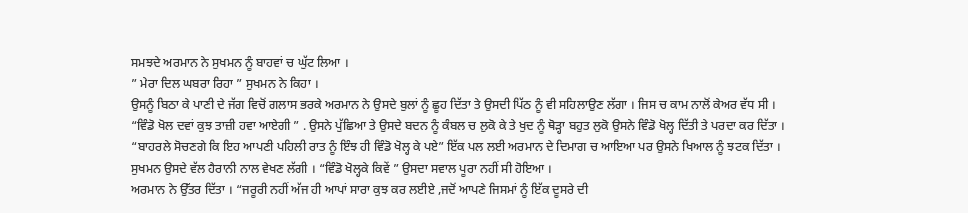ਸਮਝਦੇ ਅਰਮਾਨ ਨੇ ਸੁਖਮਨ ਨੂੰ ਬਾਹਵਾਂ ਚ ਘੁੱਟ ਲਿਆ ।
” ਮੇਰਾ ਦਿਲ ਘਬਰਾ ਰਿਹਾ ” ਸੁਖਮਨ ਨੇ ਕਿਹਾ ।
ਉਸਨੂੰ ਬਿਠਾ ਕੇ ਪਾਣੀ ਦੇ ਜੱਗ ਵਿਚੋਂ ਗਲਾਸ ਭਰਕੇ ਅਰਮਾਨ ਨੇ ਉਸਦੇ ਬੁਲਾਂ ਨੂੰ ਛੂਹ ਦਿੱਤਾ ਤੇ ਉਸਦੀ ਪਿੱਠ ਨੂੰ ਵੀ ਸਹਿਲਾਉਣ ਲੱਗਾ । ਜਿਸ ਚ ਕਾਮ ਨਾਲੋਂ ਕੇਅਰ ਵੱਧ ਸੀ ।
“ਵਿੰਡੋ ਖੋਲ ਦਵਾਂ ਕੁਝ ਤਾਜ਼ੀ ਹਵਾ ਆਏਗੀ ” . ਉਸਨੇ ਪੁੱਛਿਆ ਤੇ ਉਸਦੇ ਬਦਨ ਨੂੰ ਕੰਬਲ ਚ ਲੁਕੋ ਕੇ ਤੇ ਖੁਦ ਨੂੰ ਥੋੜ੍ਹਾ ਬਹੁਤ ਲੁਕੋ ਉਸਨੇ ਵਿੰਡੋ ਖੋਲ੍ਹ ਦਿੱਤੀ ਤੇ ਪਰਦਾ ਕਰ ਦਿੱਤਾ ।
“ਬਾਹਰਲੇ ਸੋਚਣਗੇ ਕਿ ਇਹ ਆਪਣੀ ਪਹਿਲੀ ਰਾਤ ਨੂੰ ਇੰਝ ਹੀ ਵਿੰਡੋ ਖੋਲ੍ਹ ਕੇ ਪਏ” ਇੱਕ ਪਲ ਲਈ ਅਰਮਾਨ ਦੇ ਦਿਮਾਗ ਚ ਆਇਆ ਪਰ ਉਸਨੇ ਖਿਆਲ ਨੂੰ ਝਟਕ ਦਿੱਤਾ ।
ਸੁਖਮਨ ਉਸਦੇ ਵੱਲ ਹੈਰਾਨੀ ਨਾਲ ਵੇਖਣ ਲੱਗੀ । “ਵਿੰਡੋ ਖੋਲ੍ਹਕੇ ਕਿਵੇਂ ” ਉਸਦਾ ਸਵਾਲ ਪੂਰਾ ਨਹੀਂ ਸੀ ਹੋਇਆ ।
ਅਰਮਾਨ ਨੇ ਉੱਤਰ ਦਿੱਤਾ । “ਜਰੂਰੀ ਨਹੀਂ ਅੱਜ ਹੀ ਆਪਾਂ ਸਾਰਾ ਕੁਝ ਕਰ ਲਈਏ ,ਜਦੋਂ ਆਪਣੇ ਜਿਸਮਾਂ ਨੂੰ ਇੱਕ ਦੂਸਰੇ ਦੀ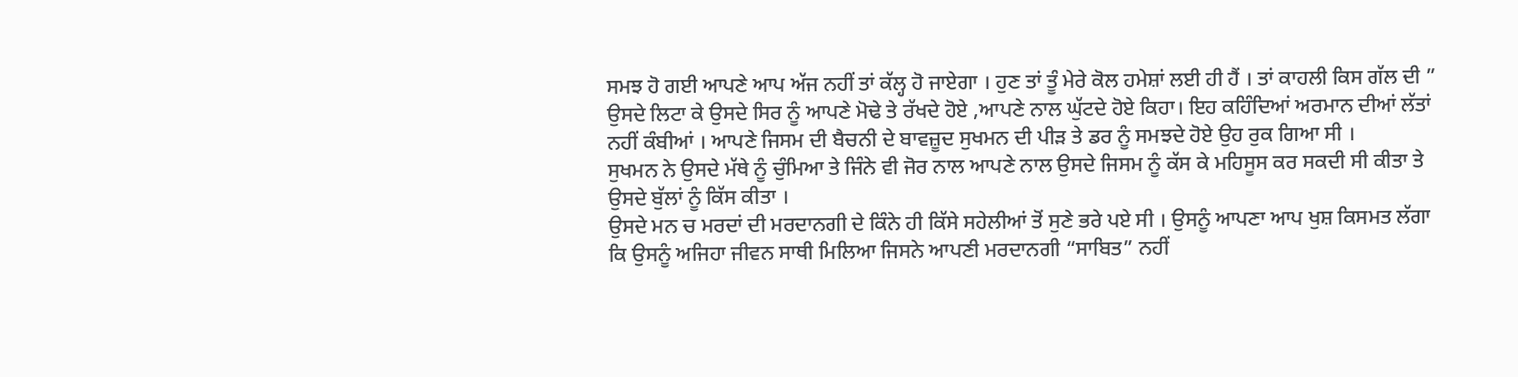ਸਮਝ ਹੋ ਗਈ ਆਪਣੇ ਆਪ ਅੱਜ ਨਹੀਂ ਤਾਂ ਕੱਲ੍ਹ ਹੋ ਜਾਏਗਾ । ਹੁਣ ਤਾਂ ਤੂੰ ਮੇਰੇ ਕੋਲ ਹਮੇਸ਼ਾਂ ਲਈ ਹੀ ਹੈਂ । ਤਾਂ ਕਾਹਲੀ ਕਿਸ ਗੱਲ ਦੀ ”
ਉਸਦੇ ਲਿਟਾ ਕੇ ਉਸਦੇ ਸਿਰ ਨੂੰ ਆਪਣੇ ਮੋਢੇ ਤੇ ਰੱਖਦੇ ਹੋਏ ,ਆਪਣੇ ਨਾਲ ਘੁੱਟਦੇ ਹੋਏ ਕਿਹਾ। ਇਹ ਕਹਿੰਦਿਆਂ ਅਰਮਾਨ ਦੀਆਂ ਲੱਤਾਂ ਨਹੀਂ ਕੰਬੀਆਂ । ਆਪਣੇ ਜਿਸਮ ਦੀ ਬੈਚਨੀ ਦੇ ਬਾਵਜ਼ੂਦ ਸੁਖਮਨ ਦੀ ਪੀੜ ਤੇ ਡਰ ਨੂੰ ਸਮਝਦੇ ਹੋਏ ਉਹ ਰੁਕ ਗਿਆ ਸੀ ।
ਸੁਖਮਨ ਨੇ ਉਸਦੇ ਮੱਥੇ ਨੂੰ ਚੁੰਮਿਆ ਤੇ ਜਿੰਨੇ ਵੀ ਜੋਰ ਨਾਲ ਆਪਣੇ ਨਾਲ ਉਸਦੇ ਜਿਸਮ ਨੂੰ ਕੱਸ ਕੇ ਮਹਿਸੂਸ ਕਰ ਸਕਦੀ ਸੀ ਕੀਤਾ ਤੇ ਉਸਦੇ ਬੁੱਲਾਂ ਨੂੰ ਕਿੱਸ ਕੀਤਾ ।
ਉਸਦੇ ਮਨ ਚ ਮਰਦਾਂ ਦੀ ਮਰਦਾਨਗੀ ਦੇ ਕਿੰਨੇ ਹੀ ਕਿੱਸੇ ਸਹੇਲੀਆਂ ਤੋਂ ਸੁਣੇ ਭਰੇ ਪਏ ਸੀ । ਉਸਨੂੰ ਆਪਣਾ ਆਪ ਖੁਸ਼ ਕਿਸਮਤ ਲੱਗਾ ਕਿ ਉਸਨੂੰ ਅਜਿਹਾ ਜੀਵਨ ਸਾਥੀ ਮਿਲਿਆ ਜਿਸਨੇ ਆਪਣੀ ਮਰਦਾਨਗੀ “ਸਾਬਿਤ” ਨਹੀਂ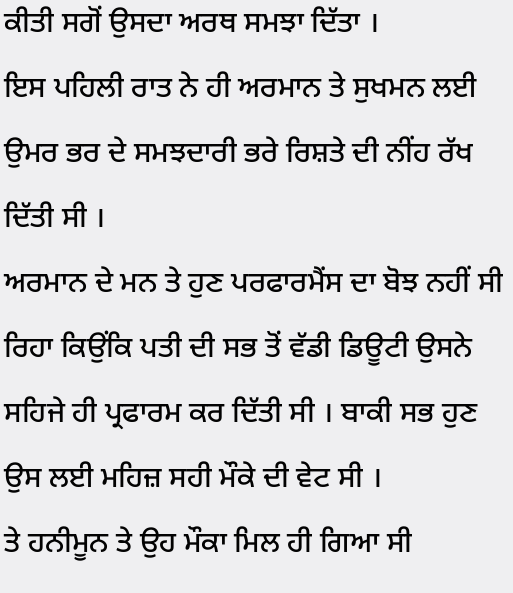ਕੀਤੀ ਸਗੋਂ ਉਸਦਾ ਅਰਥ ਸਮਝਾ ਦਿੱਤਾ ।
ਇਸ ਪਹਿਲੀ ਰਾਤ ਨੇ ਹੀ ਅਰਮਾਨ ਤੇ ਸੁਖਮਨ ਲਈ ਉਮਰ ਭਰ ਦੇ ਸਮਝਦਾਰੀ ਭਰੇ ਰਿਸ਼ਤੇ ਦੀ ਨੀਂਹ ਰੱਖ ਦਿੱਤੀ ਸੀ ।
ਅਰਮਾਨ ਦੇ ਮਨ ਤੇ ਹੁਣ ਪਰਫਾਰਮੈਂਸ ਦਾ ਬੋਝ ਨਹੀਂ ਸੀ ਰਿਹਾ ਕਿਉਂਕਿ ਪਤੀ ਦੀ ਸਭ ਤੋਂ ਵੱਡੀ ਡਿਊਟੀ ਉਸਨੇ ਸਹਿਜੇ ਹੀ ਪ੍ਰਫਾਰਮ ਕਰ ਦਿੱਤੀ ਸੀ । ਬਾਕੀ ਸਭ ਹੁਣ ਉਸ ਲਈ ਮਹਿਜ਼ ਸਹੀ ਮੌਕੇ ਦੀ ਵੇਟ ਸੀ ।
ਤੇ ਹਨੀਮੂਨ ਤੇ ਉਹ ਮੌਕਾ ਮਿਲ ਹੀ ਗਿਆ ਸੀ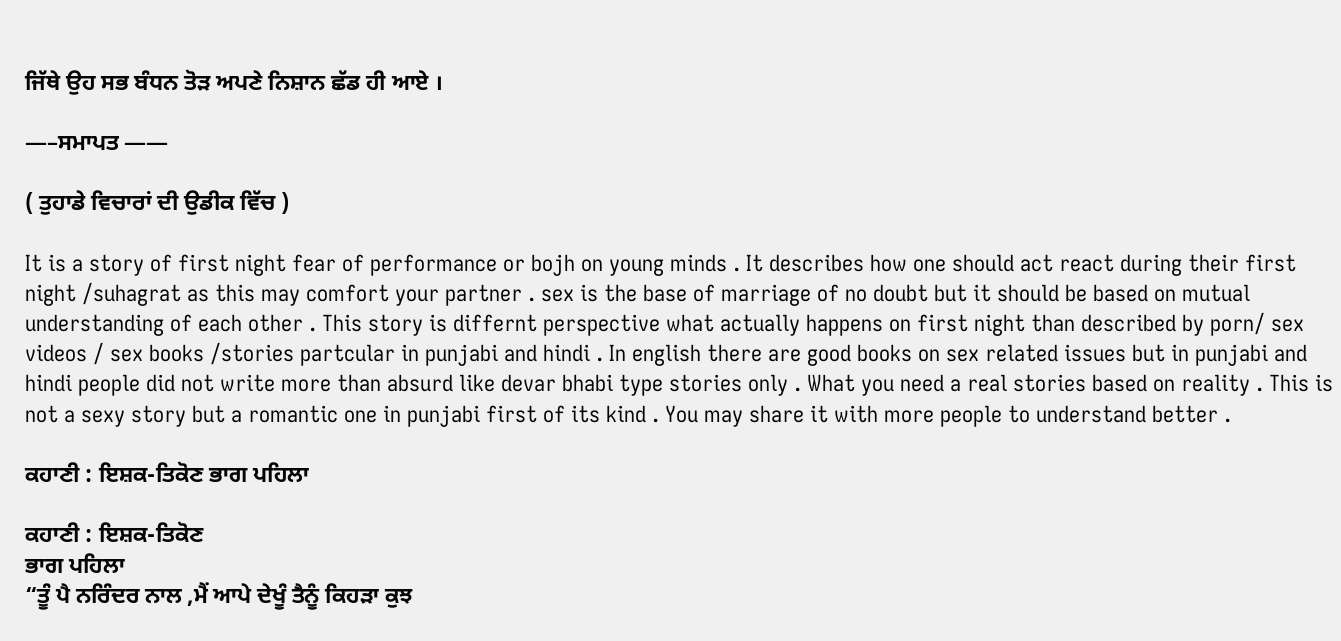ਜਿੱਥੇ ਉਹ ਸਭ ਬੰਧਨ ਤੋੜ ਅਪਣੇ ਨਿਸ਼ਾਨ ਛੱਡ ਹੀ ਆਏ ।

—–ਸਮਾਪਤ ——

( ਤੁਹਾਡੇ ਵਿਚਾਰਾਂ ਦੀ ਉਡੀਕ ਵਿੱਚ )

It is a story of first night fear of performance or bojh on young minds . It describes how one should act react during their first night /suhagrat as this may comfort your partner . sex is the base of marriage of no doubt but it should be based on mutual understanding of each other . This story is differnt perspective what actually happens on first night than described by porn/ sex videos / sex books /stories partcular in punjabi and hindi . In english there are good books on sex related issues but in punjabi and hindi people did not write more than absurd like devar bhabi type stories only . What you need a real stories based on reality . This is not a sexy story but a romantic one in punjabi first of its kind . You may share it with more people to understand better .

ਕਹਾਣੀ : ਇਸ਼ਕ-ਤਿਕੋਣ ਭਾਗ ਪਹਿਲਾ

ਕਹਾਣੀ : ਇਸ਼ਕ-ਤਿਕੋਣ
ਭਾਗ ਪਹਿਲਾ
“ਤੂੰ ਪੈ ਨਰਿੰਦਰ ਨਾਲ ,ਮੈਂ ਆਪੇ ਦੇਖੂੰ ਤੈਨੂੰ ਕਿਹੜਾ ਕੁਝ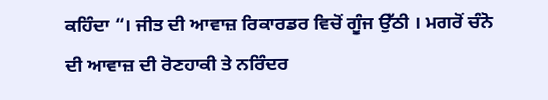ਕਹਿੰਦਾ “। ਜੀਤ ਦੀ ਆਵਾਜ਼ ਰਿਕਾਰਡਰ ਵਿਚੋਂ ਗੂੰਜ ਉੱਠੀ । ਮਗਰੋਂ ਚੰਨੋ ਦੀ ਆਵਾਜ਼ ਦੀ ਰੋਣਹਾਕੀ ਤੇ ਨਰਿੰਦਰ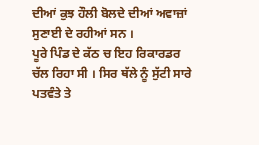ਦੀਆਂ ਕੁਝ ਹੌਲੀ ਬੋਲਦੇ ਦੀਆਂ ਅਵਾਜ਼ਾਂ ਸੁਣਾਈ ਦੇ ਰਹੀਆਂ ਸਨ ।
ਪੂਰੇ ਪਿੰਡ ਦੇ ਕੱਠ ਚ ਇਹ ਰਿਕਾਰਡਰ ਚੱਲ ਰਿਹਾ ਸੀ । ਸਿਰ ਥੱਲੇ ਨੂੰ ਸੁੱਟੀ ਸਾਰੇ ਪਤਵੰਤੇ ਤੇ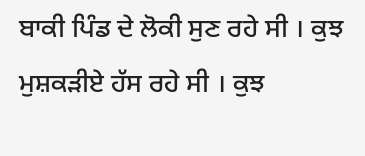ਬਾਕੀ ਪਿੰਡ ਦੇ ਲੋਕੀ ਸੁਣ ਰਹੇ ਸੀ । ਕੁਝ ਮੁਸ਼ਕੜੀਏ ਹੱਸ ਰਹੇ ਸੀ । ਕੁਝ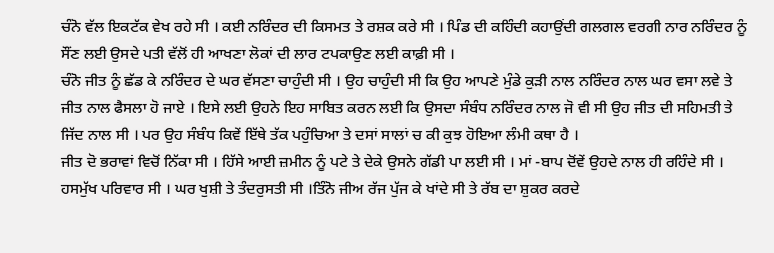ਚੰਨੋ ਵੱਲ ਇਕਟੱਕ ਵੇਖ ਰਹੇ ਸੀ । ਕਈ ਨਰਿੰਦਰ ਦੀ ਕਿਸਮਤ ਤੇ ਰਸ਼ਕ ਕਰੇ ਸੀ । ਪਿੰਡ ਦੀ ਕਹਿੰਦੀ ਕਹਾਉਂਦੀ ਗਲਗਲ ਵਰਗੀ ਨਾਰ ਨਰਿੰਦਰ ਨੂੰ ਸੌਂਣ ਲਈ ਉਸਦੇ ਪਤੀ ਵੱਲੋਂ ਹੀ ਆਖਣਾ ਲੋਕਾਂ ਦੀ ਲਾਰ ਟਪਕਾਉਣ ਲਈ ਕਾਫ਼ੀ ਸੀ ।
ਚੰਨੋ ਜੀਤ ਨੂੰ ਛੱਡ ਕੇ ਨਰਿੰਦਰ ਦੇ ਘਰ ਵੱਸਣਾ ਚਾਹੁੰਦੀ ਸੀ । ਉਹ ਚਾਹੁੰਦੀ ਸੀ ਕਿ ਉਹ ਆਪਣੇ ਮੁੰਡੇ ਕੁੜੀ ਨਾਲ ਨਰਿੰਦਰ ਨਾਲ ਘਰ ਵਸਾ ਲਵੇ ਤੇ ਜੀਤ ਨਾਲ ਫੈਸਲਾ ਹੋ ਜਾਏ । ਇਸੇ ਲਈ ਉਹਨੇ ਇਹ ਸਾਬਿਤ ਕਰਨ ਲਈ ਕਿ ਉਸਦਾ ਸੰਬੰਧ ਨਰਿੰਦਰ ਨਾਲ ਜੋ ਵੀ ਸੀ ਉਹ ਜੀਤ ਦੀ ਸਹਿਮਤੀ ਤੇ ਜਿੱਦ ਨਾਲ ਸੀ । ਪਰ ਉਹ ਸੰਬੰਧ ਕਿਵੇਂ ਇੱਥੇ ਤੱਕ ਪਹੁੰਚਿਆ ਤੇ ਦਸਾਂ ਸਾਲਾਂ ਚ ਕੀ ਕੁਝ ਹੋਇਆ ਲੰਮੀ ਕਥਾ ਹੈ ।
ਜੀਤ ਦੋ ਭਰਾਵਾਂ ਵਿਚੋਂ ਨਿੱਕਾ ਸੀ । ਹਿੱਸੇ ਆਈ ਜ਼ਮੀਨ ਨੂੰ ਪਟੇ ਤੇ ਦੇਕੇ ਉਸਨੇ ਗੱਡੀ ਪਾ ਲਈ ਸੀ । ਮਾਂ -ਬਾਪ ਦੋਂਵੇਂ ਉਹਦੇ ਨਾਲ ਹੀ ਰਹਿੰਦੇ ਸੀ । ਹਸਮੁੱਖ ਪਰਿਵਾਰ ਸੀ । ਘਰ ਖੁਸ਼ੀ ਤੇ ਤੰਦਰੁਸਤੀ ਸੀ ।ਤਿੰਨੋ ਜੀਅ ਰੱਜ ਪੁੱਜ ਕੇ ਖਾਂਦੇ ਸੀ ਤੇ ਰੱਬ ਦਾ ਸ਼ੁਕਰ ਕਰਦੇ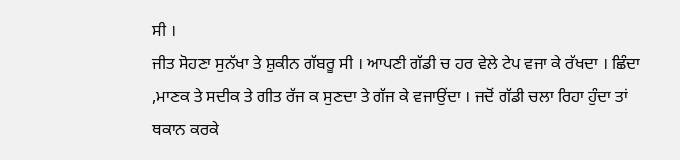ਸੀ ।
ਜੀਤ ਸੋਹਣਾ ਸੁਨੱਖਾ ਤੇ ਸ਼ੁਕੀਨ ਗੱਬਰੂ ਸੀ । ਆਪਣੀ ਗੱਡੀ ਚ ਹਰ ਵੇਲੇ ਟੇਪ ਵਜਾ ਕੇ ਰੱਖਦਾ । ਛਿੰਦਾ ,ਮਾਣਕ ਤੇ ਸਦੀਕ ਤੇ ਗੀਤ ਰੱਜ ਕ ਸੁਣਦਾ ਤੇ ਗੱਜ ਕੇ ਵਜਾਉਂਦਾ । ਜਦੋਂ ਗੱਡੀ ਚਲਾ ਰਿਹਾ ਹੁੰਦਾ ਤਾਂ ਥਕਾਨ ਕਰਕੇ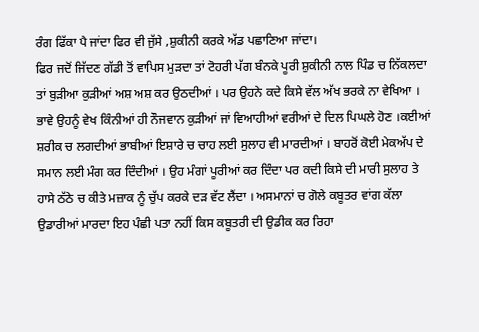ਰੰਗ ਫਿੱਕਾ ਪੈ ਜਾਂਦਾ ਫਿਰ ਵੀ ਜੁੱਸੇ ,ਸ਼ੁਕੀਨੀ ਕਰਕੇ ਅੱਡ ਪਛਾਣਿਆ ਜਾਂਦਾ।
ਫਿਰ ਜਦੋਂ ਜਿੱਦਣ ਗੱਡੀ ਤੋਂ ਵਾਪਿਸ ਮੁੜਦਾ ਤਾਂ ਟੋਹਰੀ ਪੱਗ ਬੰਨਕੇ ਪੂਰੀ ਸ਼ੁਕੀਨੀ ਨਾਲ ਪਿੰਡ ਚ ਨਿੱਕਲਦਾ ਤਾਂ ਬੁੜੀਆ ਕੁਡ਼ੀਆਂ ਅਸ਼ ਅਸ਼ ਕਰ ਉਠਦੀਆਂ । ਪਰ ਉਹਨੇ ਕਦੇ ਕਿਸੇ ਵੱਲ ਅੱਖ ਭਰਕੇ ਨਾ ਵੇਖਿਆ । ਭਾਵੇ ਉਹਨੂੰ ਵੇਖ ਕਿੰਨੀਆਂ ਹੀ ਨੌਜਵਾਨ ਕੁੜੀਆਂ ਜਾਂ ਵਿਆਹੀਆਂ ਵਰੀਆਂ ਦੇ ਦਿਲ ਪਿਘਲੇ ਹੋਣ ।ਕਈਆਂ ਸ਼ਰੀਕ ਚ ਲਗਦੀਆਂ ਭਾਬੀਆਂ ਇਸ਼ਾਰੇ ਚ ਚਾਹ ਲਈ ਸੁਲਾਹ ਵੀ ਮਾਰਦੀਆਂ । ਬਾਹਰੋਂ ਕੋਈ ਮੇਕਅੱਪ ਦੇ ਸਮਾਨ ਲਈ ਮੰਗ ਕਰ ਦਿੰਦੀਆਂ । ਉਹ ਮੰਗਾਂ ਪੂਰੀਆਂ ਕਰ ਦਿੰਦਾ ਪਰ ਕਦੀ ਕਿਸੇ ਦੀ ਮਾਰੀ ਸੁਲਾਹ ਤੇ ਹਾਸੇ ਠੱਠੇ ਚ ਕੀਤੇ ਮਜ਼ਾਕ ਨੂੰ ਚੁੱਪ ਕਰਕੇ ਦੜ ਵੱਟ ਲੈਂਦਾ । ਅਸਮਾਨਾਂ ਚ ਗੋਲੇ ਕਬੂਤਰ ਵਾਂਗ ਕੱਲਾ ਉਡਾਰੀਆਂ ਮਾਰਦਾ ਇਹ ਪੰਛੀ ਪਤਾ ਨਹੀਂ ਕਿਸ ਕਬੂਤਰੀ ਦੀ ਉਡੀਕ ਕਰ ਰਿਹਾ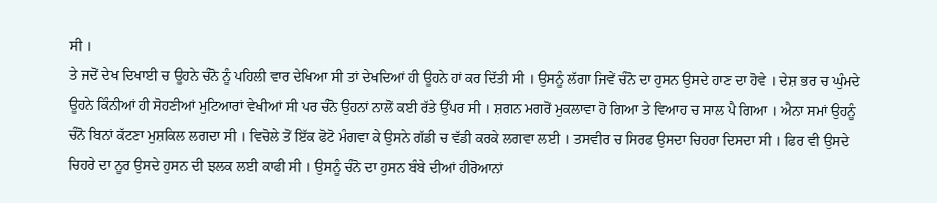ਸੀ ।
ਤੇ ਜਦੋਂ ਦੇਖ ਦਿਖਾਈ ਚ ਊਹਨੇ ਚੰਨੋ ਨੂੰ ਪਹਿਲੀ ਵਾਰ ਦੇਖਿਆ ਸੀ ਤਾਂ ਦੇਖਦਿਆਂ ਹੀ ਊਹਨੇ ਹਾਂ ਕਰ ਦਿੱਤੀ ਸੀ । ਉਸਨੂੰ ਲੱਗਾ ਜਿਵੇਂ ਚੰਨੋ ਦਾ ਹੁਸਨ ਉਸਦੇ ਹਾਣ ਦਾ ਹੋਵੇ । ਦੇਸ਼ ਭਰ ਚ ਘੁੰਮਦੇ ਊਹਨੇ ਕਿੰਨੀਆਂ ਹੀ ਸੋਹਣੀਆਂ ਮੁਟਿਆਰਾਂ ਵੇਖੀਆਂ ਸੀ ਪਰ ਚੰਨੋ ਉਹਨਾਂ ਨਾਲੋਂ ਕਈ ਰੱਤੇ ਉੱਪਰ ਸੀ । ਸ਼ਗਨ ਮਗਰੋਂ ਮੁਕਲਾਵਾ ਹੋ ਗਿਆ ਤੇ ਵਿਆਹ ਚ ਸਾਲ ਪੈ ਗਿਆ । ਐਨਾ ਸਮਾਂ ਉਹਨੂੰ ਚੰਨੋ ਬਿਨਾਂ ਕੱਟਣਾ ਮੁਸ਼ਕਿਲ ਲਗਦਾ ਸੀ । ਵਿਚੋਲੇ ਤੋਂ ਇੱਕ ਫੋਟੋ ਮੰਗਵਾ ਕੇ ਉਸਨੇ ਗੱਡੀ ਚ ਵੱਡੀ ਕਰਕੇ ਲਗਵਾ ਲਈ । ਤਸਵੀਰ ਚ ਸਿਰਫ ਉਸਦਾ ਚਿਹਰਾ ਦਿਸਦਾ ਸੀ । ਫਿਰ ਵੀ ਉਸਦੇ ਚਿਹਰੇ ਦਾ ਨੂਰ ਉਸਦੇ ਹੁਸਨ ਦੀ ਝਲਕ ਲਈ ਕਾਫੀ ਸੀ । ਉਸਨੂੰ ਚੰਨੋ ਦਾ ਹੁਸਨ ਬੰਬੇ ਦੀਆਂ ਹੀਰੋਆਨਾਂ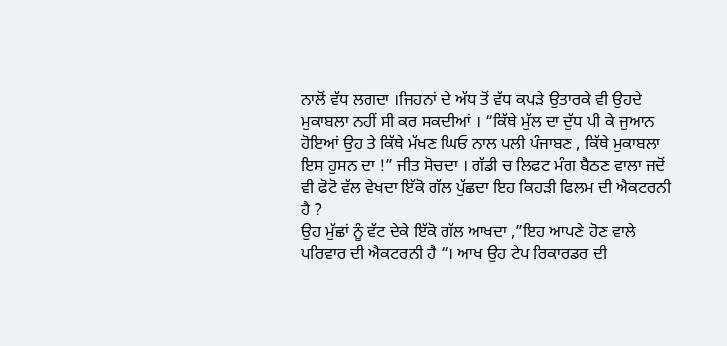ਨਾਲੋਂ ਵੱਧ ਲਗਦਾ ।ਜਿਹਨਾਂ ਦੇ ਅੱਧ ਤੋਂ ਵੱਧ ਕਪੜੇ ਉਤਾਰਕੇ ਵੀ ਉਹਦੇ ਮੁਕਾਬਲਾ ਨਹੀਂ ਸੀ ਕਰ ਸਕਦੀਆਂ । “ਕਿੱਥੇ ਮੁੱਲ ਦਾ ਦੁੱਧ ਪੀ ਕੇ ਜੁਆਨ ਹੋਇਆਂ ਉਹ ਤੇ ਕਿੱਥੇ ਮੱਖਣ ਘਿਓ ਨਾਲ ਪਲੀ ਪੰਜਾਬਣ , ਕਿੱਥੇ ਮੁਕਾਬਲਾ ਇਸ ਹੁਸਨ ਦਾ !” ਜੀਤ ਸੋਚਦਾ । ਗੱਡੀ ਚ ਲਿਫਟ ਮੰਗ ਬੈਠਣ ਵਾਲਾ ਜਦੋਂ ਵੀ ਫੋਟੋ ਵੱਲ ਵੇਖਦਾ ਇੱਕੋ ਗੱਲ ਪੁੱਛਦਾ ਇਹ ਕਿਹੜੀ ਫਿਲਮ ਦੀ ਐਕਟਰਨੀ ਹੈ ?
ਉਹ ਮੁੱਛਾਂ ਨੂੰ ਵੱਟ ਦੇਕੇ ਇੱਕੋ ਗੱਲ ਆਖਦਾ ,”ਇਹ ਆਪਣੇ ਹੋਣ ਵਾਲੇ ਪਰਿਵਾਰ ਦੀ ਐਕਟਰਨੀ ਹੈ “। ਆਖ ਉਹ ਟੇਪ ਰਿਕਾਰਡਰ ਦੀ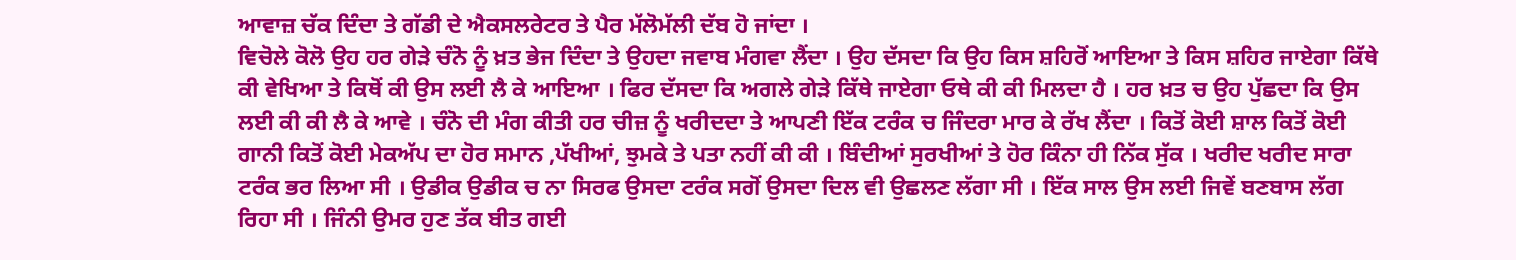ਆਵਾਜ਼ ਚੱਕ ਦਿੰਦਾ ਤੇ ਗੱਡੀ ਦੇ ਐਕਸਲਰੇਟਰ ਤੇ ਪੈਰ ਮੱਲੋਮੱਲੀ ਦੱਬ ਹੋ ਜਾਂਦਾ ।
ਵਿਚੋਲੇ ਕੋਲੋ ਉਹ ਹਰ ਗੇੜੇ ਚੰਨੋ ਨੂੰ ਖ਼ਤ ਭੇਜ ਦਿੰਦਾ ਤੇ ਉਹਦਾ ਜਵਾਬ ਮੰਗਵਾ ਲੈਂਦਾ । ਉਹ ਦੱਸਦਾ ਕਿ ਉਹ ਕਿਸ ਸ਼ਹਿਰੋਂ ਆਇਆ ਤੇ ਕਿਸ ਸ਼ਹਿਰ ਜਾਏਗਾ ਕਿੱਥੇ ਕੀ ਵੇਖਿਆ ਤੇ ਕਿਥੋਂ ਕੀ ਉਸ ਲਈ ਲੈ ਕੇ ਆਇਆ । ਫਿਰ ਦੱਸਦਾ ਕਿ ਅਗਲੇ ਗੇੜੇ ਕਿੱਥੇ ਜਾਏਗਾ ਓਥੇ ਕੀ ਕੀ ਮਿਲਦਾ ਹੈ । ਹਰ ਖ਼ਤ ਚ ਉਹ ਪੁੱਛਦਾ ਕਿ ਉਸ ਲਈ ਕੀ ਕੀ ਲੈ ਕੇ ਆਵੇ । ਚੰਨੋ ਦੀ ਮੰਗ ਕੀਤੀ ਹਰ ਚੀਜ਼ ਨੂੰ ਖਰੀਦਦਾ ਤੇ ਆਪਣੀ ਇੱਕ ਟਰੰਕ ਚ ਜਿੰਦਰਾ ਮਾਰ ਕੇ ਰੱਖ ਲੈਂਦਾ । ਕਿਤੋਂ ਕੋਈ ਸ਼ਾਲ ਕਿਤੋਂ ਕੋਈ ਗਾਨੀ ਕਿਤੋਂ ਕੋਈ ਮੇਕਅੱਪ ਦਾ ਹੋਰ ਸਮਾਨ ,ਪੱਖੀਆਂ, ਝੁਮਕੇ ਤੇ ਪਤਾ ਨਹੀਂ ਕੀ ਕੀ । ਬਿੰਦੀਆਂ ਸੁਰਖੀਆਂ ਤੇ ਹੋਰ ਕਿੰਨਾ ਹੀ ਨਿੱਕ ਸੁੱਕ । ਖਰੀਦ ਖਰੀਦ ਸਾਰਾ ਟਰੰਕ ਭਰ ਲਿਆ ਸੀ । ਉਡੀਕ ਉਡੀਕ ਚ ਨਾ ਸਿਰਫ ਉਸਦਾ ਟਰੰਕ ਸਗੋਂ ਉਸਦਾ ਦਿਲ ਵੀ ਉਛਲਣ ਲੱਗਾ ਸੀ । ਇੱਕ ਸਾਲ ਉਸ ਲਈ ਜਿਵੇਂ ਬਣਬਾਸ ਲੱਗ ਰਿਹਾ ਸੀ । ਜਿੰਨੀ ਉਮਰ ਹੁਣ ਤੱਕ ਬੀਤ ਗਈ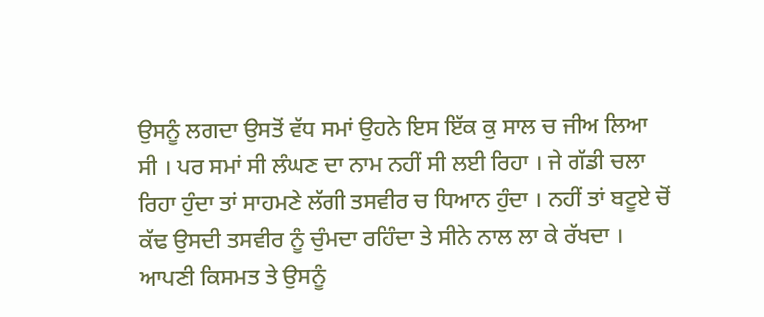ਉਸਨੂੰ ਲਗਦਾ ਉਸਤੋਂ ਵੱਧ ਸਮਾਂ ਉਹਨੇ ਇਸ ਇੱਕ ਕੁ ਸਾਲ ਚ ਜੀਅ ਲਿਆ ਸੀ । ਪਰ ਸਮਾਂ ਸੀ ਲੰਘਣ ਦਾ ਨਾਮ ਨਹੀਂ ਸੀ ਲਈ ਰਿਹਾ । ਜੇ ਗੱਡੀ ਚਲਾ ਰਿਹਾ ਹੁੰਦਾ ਤਾਂ ਸਾਹਮਣੇ ਲੱਗੀ ਤਸਵੀਰ ਚ ਧਿਆਨ ਹੁੰਦਾ । ਨਹੀਂ ਤਾਂ ਬਟੂਏ ਚੋਂ ਕੱਢ ਉਸਦੀ ਤਸਵੀਰ ਨੂੰ ਚੁੰਮਦਾ ਰਹਿੰਦਾ ਤੇ ਸੀਨੇ ਨਾਲ ਲਾ ਕੇ ਰੱਖਦਾ ।
ਆਪਣੀ ਕਿਸਮਤ ਤੇ ਉਸਨੂੰ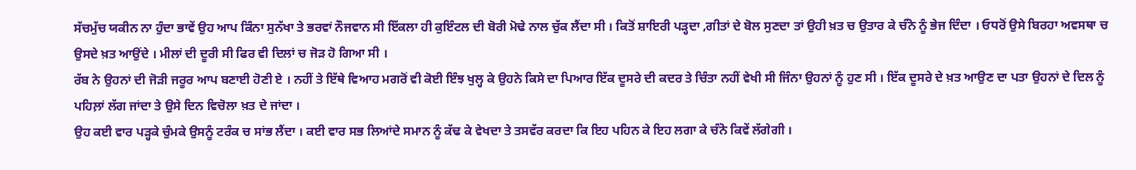ਸੱਚਮੁੱਚ ਯਕੀਨ ਨਾ ਹੁੰਦਾ ਭਾਵੇਂ ਉਹ ਆਪ ਕਿੰਨਾ ਸੁਨੱਖਾ ਤੇ ਭਰਵਾਂ ਨੌਜਵਾਨ ਸੀ ਇੱਕਲਾ ਹੀ ਕੁਇੰਟਲ ਦੀ ਬੋਰੀ ਮੋਢੇ ਨਾਲ ਚੁੱਕ ਲੈਂਦਾ ਸੀ । ਕਿਤੋਂ ਸ਼ਾਇਰੀ ਪੜ੍ਹਦਾ ,ਗੀਤਾਂ ਦੇ ਬੋਲ ਸੁਣਦਾ ਤਾਂ ਉਹੀ ਖ਼ਤ ਚ ਉਤਾਰ ਕੇ ਚੰਨੋ ਨੂੰ ਭੇਜ ਦਿੰਦਾ । ਓਧਰੋਂ ਉਸੇ ਬਿਰਹਾ ਅਵਸਥਾ ਚ ਉਸਦੇ ਖ਼ਤ ਆਉਂਦੇ । ਮੀਲਾਂ ਦੀ ਦੂਰੀ ਸੀ ਫਿਰ ਵੀ ਦਿਲਾਂ ਚ ਜੋੜ ਹੋ ਗਿਆ ਸੀ ।
ਰੱਬ ਨੇ ਉਹਨਾਂ ਦੀ ਜੋੜੀ ਜਰੂਰ ਆਪ ਬਣਾਈ ਹੋਣੀ ਏ । ਨਹੀਂ ਤੇ ਇੱਥੇ ਵਿਆਹ ਮਗਰੋਂ ਵੀ ਕੋਈ ਇੰਝ ਖੁਲ੍ਹ ਕੇ ਉਹਨੇ ਕਿਸੇ ਦਾ ਪਿਆਰ ਇੱਕ ਦੂਸਰੇ ਦੀ ਕਦਰ ਤੇ ਚਿੰਤਾ ਨਹੀਂ ਵੇਖੀ ਸੀ ਜਿੰਨਾ ਉਹਨਾਂ ਨੂੰ ਹੁਣ ਸੀ । ਇੱਕ ਦੂਸਰੇ ਦੇ ਖ਼ਤ ਆਉਣ ਦਾ ਪਤਾ ਉਹਨਾਂ ਦੇ ਦਿਲ ਨੂੰ ਪਹਿਲ਼ਾਂ ਲੱਗ ਜਾਂਦਾ ਤੇ ਉਸੇ ਦਿਨ ਵਿਚੋਲਾ ਖ਼ਤ ਦੇ ਜਾਂਦਾ ।
ਉਹ ਕਈ ਵਾਰ ਪੜ੍ਹਕੇ ਚੁੰਮਕੇ ਉਸਨੂੰ ਟਰੰਕ ਚ ਸਾਂਭ ਲੈਂਦਾ । ਕਈ ਵਾਰ ਸਭ ਲਿਆਂਦੇ ਸਮਾਨ ਨੂੰ ਕੱਢ ਕੇ ਵੇਖਦਾ ਤੇ ਤਸਵੱਰ ਕਰਦਾ ਕਿ ਇਹ ਪਹਿਨ ਕੇ ਇਹ ਲਗਾ ਕੇ ਚੰਨੋ ਕਿਵੇਂ ਲੱਗੇਗੀ ।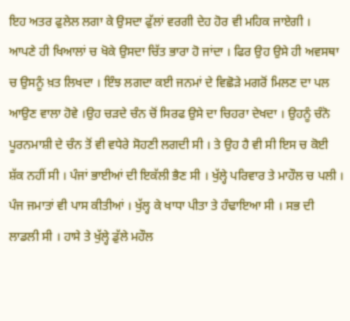ਇਹ ਅਤਰ ਫੁਲੇਲ ਲਗਾ ਕੇ ਉਸਦਾ ਫੁੱਲਾਂ ਵਰਗੀ ਦੇਹ ਹੋਰ ਵੀ ਮਹਿਕ ਜਾਏਗੀ ।
ਆਪਣੇ ਹੀ ਖਿਆਲਾਂ ਚ ਖੋਕੇ ਉਸਦਾ ਚਿੱਤ ਭਾਰਾ ਹੋ ਜਾਂਦਾ । ਫਿਰ ਉਹ ਉਸੇ ਹੀ ਅਵਸਥਾ ਚ ਉਸਨੂੰ ਖ਼ਤ ਲਿਖਦਾ । ਇੰਝ ਲਗਦਾ ਕਈ ਜਨਮਾਂ ਦੇ ਵਿਛੋੜੇ ਮਗਰੋਂ ਮਿਲਣ ਦਾ ਪਲ ਆਉਣ ਵਾਲਾ ਹੋਵੇ ।ਉਹ ਚੜਦੇ ਚੰਨ ਚੋਂ ਸਿਰਫ ਉਸੇ ਦਾ ਚਿਹਰਾ ਦੇਖਦਾ । ਉਹਨੂੰ ਚੰਨੋ ਪੂਰਨਮਾਸ਼ੀ ਦੇ ਚੰਨ ਤੋਂ ਵੀ ਵਧੇਰੇ ਸੋਹਣੀ ਲਗਦੀ ਸੀ । ਤੇ ਉਹ ਹੈ ਵੀ ਸੀ ਇਸ ਚ ਕੋਈ ਸ਼ੱਕ ਨਹੀਂ ਸੀ । ਪੰਜਾਂ ਭਾਈਆਂ ਦੀ ਇਕੱਲੀ ਭੈਣ ਸੀ । ਖੁੱਲ੍ਹੇ ਪਰਿਵਾਰ ਤੇ ਮਾਹੌਲ ਚ ਪਲੀ । ਪੰਜ ਜਮਾਤਾਂ ਵੀ ਪਾਸ ਕੀਤੀਆਂ । ਖੁੱਲ੍ਹ ਕੇ ਖਾਧਾ ਪੀਤਾ ਤੇ ਹੰਢਾਇਆ ਸੀ । ਸਭ ਦੀ ਲਾਡਲੀ ਸੀ । ਹਾਸੇ ਤੇ ਖੁੱਲ੍ਹੇ ਡੁੱਲੇ ਮਹੌਲ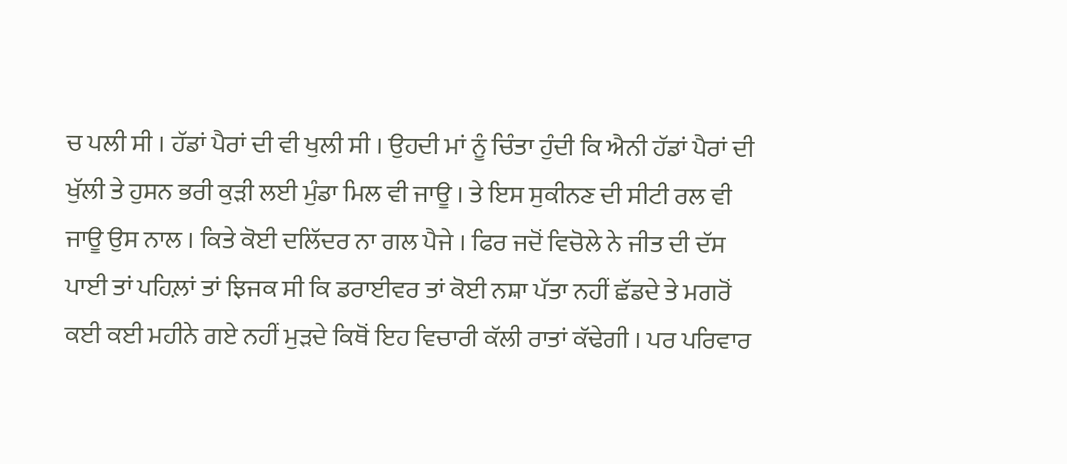ਚ ਪਲੀ ਸੀ । ਹੱਡਾਂ ਪੈਰਾਂ ਦੀ ਵੀ ਖੁਲੀ ਸੀ । ਉਹਦੀ ਮਾਂ ਨੂੰ ਚਿੰਤਾ ਹੁੰਦੀ ਕਿ ਐਨੀ ਹੱਡਾਂ ਪੈਰਾਂ ਦੀ ਖੁੱਲੀ ਤੇ ਹੁਸਨ ਭਰੀ ਕੁੜੀ ਲਈ ਮੁੰਡਾ ਮਿਲ ਵੀ ਜਾਊ । ਤੇ ਇਸ ਸੁਕੀਨਣ ਦੀ ਸੀਟੀ ਰਲ ਵੀ ਜਾਊ ਉਸ ਨਾਲ । ਕਿਤੇ ਕੋਈ ਦਲਿੱਦਰ ਨਾ ਗਲ ਪੈਜੇ । ਫਿਰ ਜਦੋਂ ਵਿਚੋਲੇ ਨੇ ਜੀਤ ਦੀ ਦੱਸ ਪਾਈ ਤਾਂ ਪਹਿਲ਼ਾਂ ਤਾਂ ਝਿਜਕ ਸੀ ਕਿ ਡਰਾਈਵਰ ਤਾਂ ਕੋਈ ਨਸ਼ਾ ਪੱਤਾ ਨਹੀਂ ਛੱਡਦੇ ਤੇ ਮਗਰੋਂ ਕਈ ਕਈ ਮਹੀਨੇ ਗਏ ਨਹੀਂ ਮੁੜਦੇ ਕਿਥੋਂ ਇਹ ਵਿਚਾਰੀ ਕੱਲੀ ਰਾਤਾਂ ਕੱਢੇਗੀ । ਪਰ ਪਰਿਵਾਰ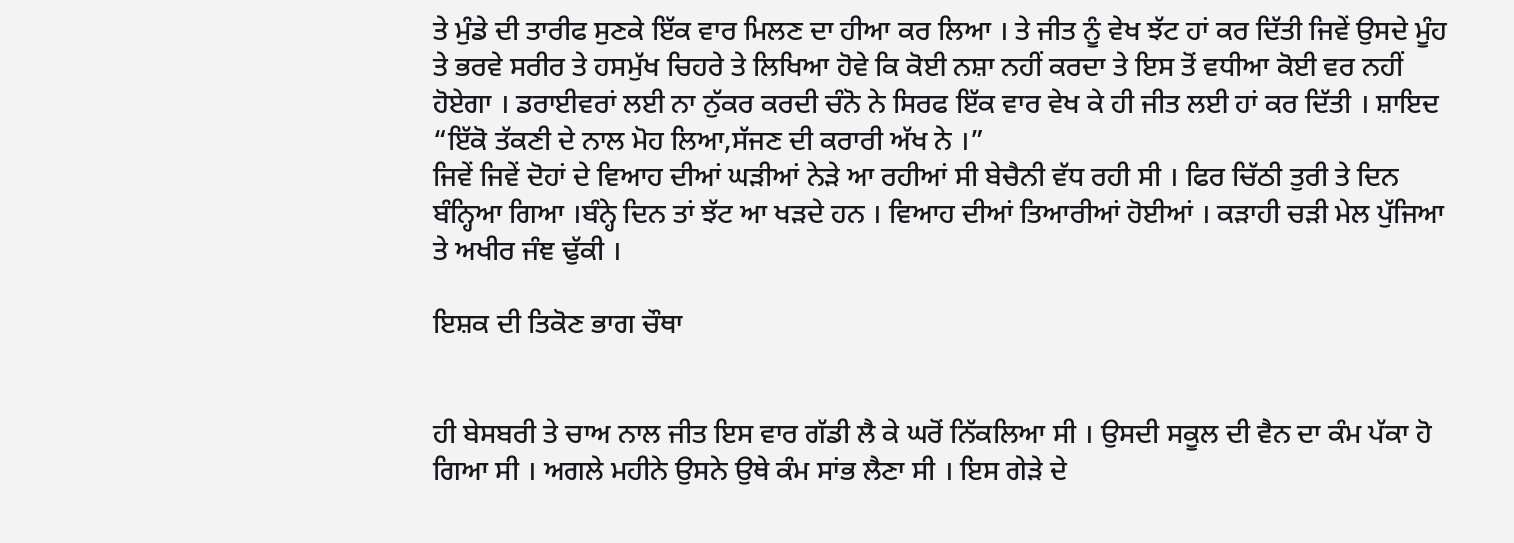ਤੇ ਮੁੰਡੇ ਦੀ ਤਾਰੀਫ ਸੁਣਕੇ ਇੱਕ ਵਾਰ ਮਿਲਣ ਦਾ ਹੀਆ ਕਰ ਲਿਆ । ਤੇ ਜੀਤ ਨੂੰ ਵੇਖ ਝੱਟ ਹਾਂ ਕਰ ਦਿੱਤੀ ਜਿਵੇਂ ਉਸਦੇ ਮੂੰਹ ਤੇ ਭਰਵੇ ਸਰੀਰ ਤੇ ਹਸਮੁੱਖ ਚਿਹਰੇ ਤੇ ਲਿਖਿਆ ਹੋਵੇ ਕਿ ਕੋਈ ਨਸ਼ਾ ਨਹੀਂ ਕਰਦਾ ਤੇ ਇਸ ਤੋਂ ਵਧੀਆ ਕੋਈ ਵਰ ਨਹੀਂ ਹੋਏਗਾ । ਡਰਾਈਵਰਾਂ ਲਈ ਨਾ ਨੁੱਕਰ ਕਰਦੀ ਚੰਨੋ ਨੇ ਸਿਰਫ ਇੱਕ ਵਾਰ ਵੇਖ ਕੇ ਹੀ ਜੀਤ ਲਈ ਹਾਂ ਕਰ ਦਿੱਤੀ । ਸ਼ਾਇਦ
“ਇੱਕੋ ਤੱਕਣੀ ਦੇ ਨਾਲ ਮੋਹ ਲਿਆ,ਸੱਜਣ ਦੀ ਕਰਾਰੀ ਅੱਖ ਨੇ ।”
ਜਿਵੇਂ ਜਿਵੇਂ ਦੋਹਾਂ ਦੇ ਵਿਆਹ ਦੀਆਂ ਘੜੀਆਂ ਨੇੜੇ ਆ ਰਹੀਆਂ ਸੀ ਬੇਚੈਨੀ ਵੱਧ ਰਹੀ ਸੀ । ਫਿਰ ਚਿੱਠੀ ਤੁਰੀ ਤੇ ਦਿਨ ਬੰਨ੍ਹਿਆ ਗਿਆ ।ਬੰਨ੍ਹੇ ਦਿਨ ਤਾਂ ਝੱਟ ਆ ਖੜਦੇ ਹਨ । ਵਿਆਹ ਦੀਆਂ ਤਿਆਰੀਆਂ ਹੋਈਆਂ । ਕੜਾਹੀ ਚੜੀ ਮੇਲ ਪੁੱਜਿਆ ਤੇ ਅਖੀਰ ਜੰਞ ਢੁੱਕੀ ।

ਇਸ਼ਕ ਦੀ ਤਿਕੋਣ ਭਾਗ ਚੌਥਾ


ਹੀ ਬੇਸਬਰੀ ਤੇ ਚਾਅ ਨਾਲ ਜੀਤ ਇਸ ਵਾਰ ਗੱਡੀ ਲੈ ਕੇ ਘਰੋਂ ਨਿੱਕਲਿਆ ਸੀ । ਉਸਦੀ ਸਕੂਲ ਦੀ ਵੈਨ ਦਾ ਕੰਮ ਪੱਕਾ ਹੋ ਗਿਆ ਸੀ । ਅਗਲੇ ਮਹੀਨੇ ਉਸਨੇ ਉਥੇ ਕੰਮ ਸਾਂਭ ਲੈਣਾ ਸੀ । ਇਸ ਗੇੜੇ ਦੇ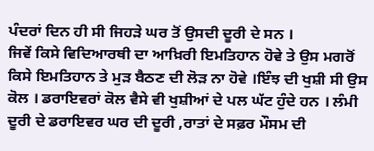ਪੰਦਰਾਂ ਦਿਨ ਹੀ ਸੀ ਜਿਹੜੇ ਘਰ ਤੋਂ ਉਸਦੀ ਦੂਰੀ ਦੇ ਸਨ ।
ਜਿਵੇਂ ਕਿਸੇ ਵਿਦਿਆਰਥੀ ਦਾ ਆਖ਼ਿਰੀ ਇਮਤਿਹਾਨ ਹੋਵੇ ਤੇ ਉਸ ਮਗਰੋਂ ਕਿਸੇ ਇਮਤਿਹਾਨ ਤੇ ਮੁੜ ਬੈਠਣ ਦੀ ਲੋੜ ਨਾ ਹੋਵੇ ।ਇੰਝ ਦੀ ਖੁਸ਼ੀ ਸੀ ਉਸ ਕੋਲ । ਡਰਾਇਵਰਾਂ ਕੋਲ ਵੈਸੇ ਵੀ ਖੁਸ਼ੀਆਂ ਦੇ ਪਲ ਘੱਟ ਹੁੰਦੇ ਹਨ । ਲੰਮੀ ਦੂਰੀ ਦੇ ਡਰਾਇਵਰ ਘਰ ਦੀ ਦੂਰੀ ,ਰਾਤਾਂ ਦੇ ਸਫ਼ਰ ਮੌਸਮ ਦੀ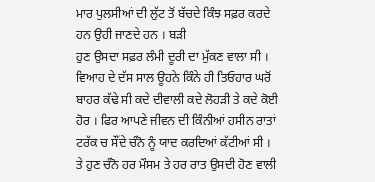ਮਾਰ ਪੁਲਸੀਆਂ ਦੀ ਲੁੱਟ ਤੋਂ ਬੱਚਦੇ ਕਿੰਝ ਸਫ਼ਰ ਕਰਦੇ ਹਨ ਉਹੀ ਜਾਣਦੇ ਹਨ । ਬੜੀ
ਹੁਣ ਉਸਦਾ ਸਫ਼ਰ ਲੰਮੀ ਦੂਰੀ ਦਾ ਮੁੱਕਣ ਵਾਲਾ ਸੀ । ਵਿਆਹ ਦੇ ਦੱਸ ਸਾਲ ਊਹਨੇ ਕਿੰਨੇ ਹੀ ਤਿਓਹਾਰ ਘਰੋਂ ਬਾਹਰ ਕੱਢੇ ਸੀ ਕਦੇ ਦੀਵਾਲੀ ਕਦੇ ਲੋਹੜੀ ਤੇ ਕਦੇ ਕੋਈ ਹੋਰ । ਫਿਰ ਆਪਣੇ ਜੀਵਨ ਦੀ ਕਿੰਨੀਆਂ ਹਸੀਨ ਰਾਤਾਂ ਟਰੱਕ ਚ ਸੌਂਦੇ ਚੰਨੋ ਨੂੰ ਯਾਦ ਕਰਦਿਆਂ ਕੱਟੀਆਂ ਸੀ ।
ਤੇ ਹੁਣ ਚੰਨੋ ਹਰ ਮੌਸਮ ਤੇ ਹਰ ਰਾਤ ਉਸਦੀ ਹੋਣ ਵਾਲੀ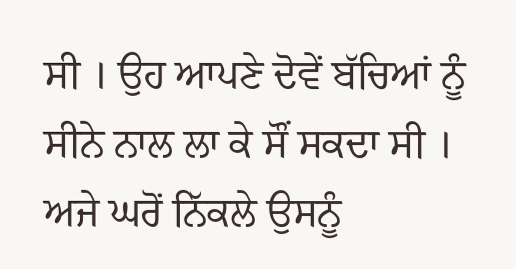ਸੀ । ਉਹ ਆਪਣੇ ਦੋਵੇਂ ਬੱਚਿਆਂ ਨੂੰ ਸੀਨੇ ਨਾਲ ਲਾ ਕੇ ਸੌਂ ਸਕਦਾ ਸੀ ।
ਅਜੇ ਘਰੋਂ ਨਿੱਕਲੇ ਉਸਨੂੰ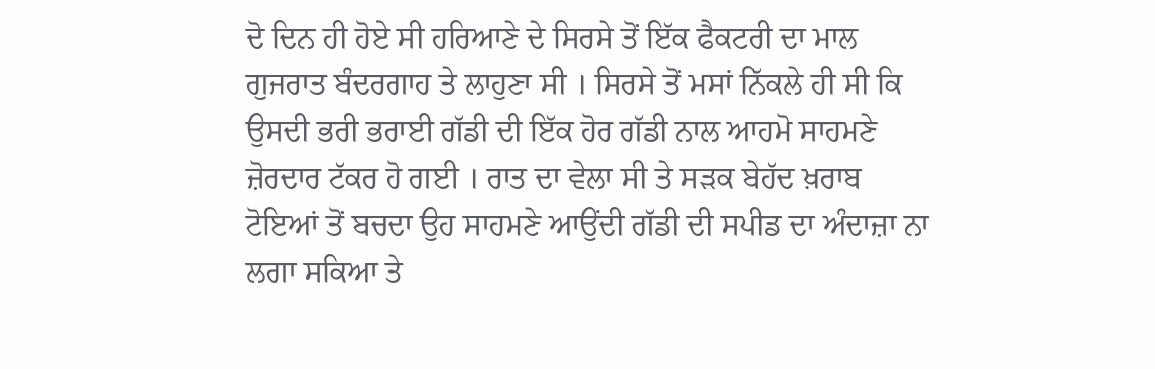ਦੋ ਦਿਨ ਹੀ ਹੋਏ ਸੀ ਹਰਿਆਣੇ ਦੇ ਸਿਰਸੇ ਤੋਂ ਇੱਕ ਫੈਕਟਰੀ ਦਾ ਮਾਲ ਗੁਜਰਾਤ ਬੰਦਰਗਾਹ ਤੇ ਲਾਹੁਣਾ ਸੀ । ਸਿਰਸੇ ਤੋਂ ਮਸਾਂ ਨਿੱਕਲੇ ਹੀ ਸੀ ਕਿ ਉਸਦੀ ਭਰੀ ਭਰਾਈ ਗੱਡੀ ਦੀ ਇੱਕ ਹੋਰ ਗੱਡੀ ਨਾਲ ਆਹਮੋ ਸਾਹਮਣੇ ਜ਼ੋਰਦਾਰ ਟੱਕਰ ਹੋ ਗਈ । ਰਾਤ ਦਾ ਵੇਲਾ ਸੀ ਤੇ ਸੜਕ ਬੇਹੱਦ ਖ਼ਰਾਬ ਟੋਇਆਂ ਤੋਂ ਬਚਦਾ ਉਹ ਸਾਹਮਣੇ ਆਉਂਦੀ ਗੱਡੀ ਦੀ ਸਪੀਡ ਦਾ ਅੰਦਾਜ਼ਾ ਨਾ ਲਗਾ ਸਕਿਆ ਤੇ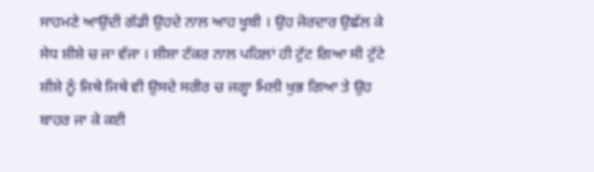ਸਾਹਮਣੇ ਆਉਂਦੀ ਗੱਡੀ ਉਹਦੇ ਨਾਲ ਆਹ ਖੂਬੀ । ਉਹ ਜੋਰਦਾਰ ਉਛੱਲ ਕੇ ਸੇਧ ਸ਼ੀਸ਼ੇ ਚ ਜਾ ਵੱਜਾ । ਸ਼ੀਸ਼ਾ ਟੱਕਰ ਨਾਲ ਪਹਿਲ਼ਾਂ ਹੀ ਟੁੱਟ ਗਿਆ ਸੀ ਟੁੱਟੇ ਸ਼ੀਸ਼ੇ ਨੂੰ ਜਿਥੇ ਜਿਥੇ ਵੀ ਉਸਦੇ ਸਰੀਰ ਚ ਜਗ੍ਹਾ ਮਿਲੀ ਖੁਭ ਗਿਆ ਤੇ ਉਹ ਬਾਹਰ ਜਾ ਕੇ ਕਈ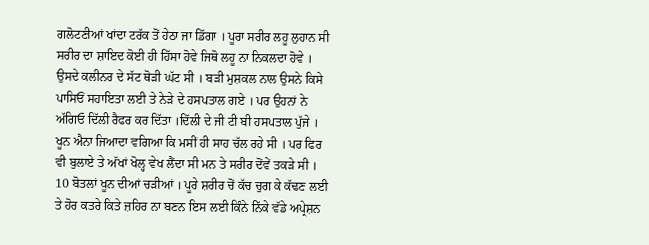ਗਲੋਟਣੀਆਂ ਖਾਂਦਾ ਟਰੱਕ ਤੋਂ ਹੇਠਾ ਜਾ ਡਿੱਗਾ । ਪੂਰਾ ਸਰੀਰ ਲਹੂ ਲੁਹਾਨ ਸੀ ਸਰੀਰ ਦਾ ਸ਼ਾਇਦ ਕੋਈ ਹੀ ਹਿੱਸਾ ਹੋਵੇ ਜਿਥੋ ਲਹੂ ਨਾ ਨਿਕਲਦਾ ਹੋਵੇ ।
ਉਸਦੇ ਕਲੀਨਰ ਦੇ ਸੱਟ ਥੋੜੀ ਘੱਟ ਸੀ । ਬੜੀ ਮੁਸ਼ਕਲ ਨਾਲ ਉਸਨੇ ਕਿਸੇ ਪਾਸਿਓਂ ਸਹਾਇਤਾ ਲਈ ਤੇ ਨੇੜੇ ਦੇ ਹਸਪਤਾਲ ਗਏ । ਪਰ ਉਹਨਾਂ ਨੇ ਅੱਗਿਓ ਦਿੱਲੀ ਰੈਫਰ ਕਰ ਦਿੱਤਾ ।ਦਿੱਲੀ ਦੇ ਜੀ ਟੀ ਬੀ ਹਸਪਤਾਲ ਪੁੱਜੇ । ਖੂਨ ਐਨਾ ਜਿਆਦਾ ਵਗਿਆ ਕਿ ਮਸੀਂ ਹੀ ਸਾਹ ਚੱਲ ਰਹੇ ਸੀ । ਪਰ ਫਿਰ ਵੀ ਬੁਲਾਏ ਤੇ ਅੱਖਾਂ ਖੋਲ੍ਹ ਵੇਖ ਲੈਂਦਾ ਸੀ ਮਨ ਤੇ ਸਰੀਰ ਦੋਂਵੇਂ ਤਕੜੇ ਸੀ ।
10 ਬੋਤਲਾਂ ਖੂਨ ਦੀਆਂ ਚੜੀਆਂ । ਪੂਰੇ ਸ਼ਰੀਰ ਚੋਂ ਕੱਚ ਚੁਗ ਕੇ ਕੱਢਣ ਲਈ ਤੇ ਹੋਰ ਕਤਰੇ ਕਿਤੇ ਜ਼ਹਿਰ ਨਾ ਬਣਨ ਇਸ ਲਈ ਕਿੰਨੇ ਨਿੱਕੇ ਵੱਡੇ ਅਪ੍ਰੇਸ਼ਨ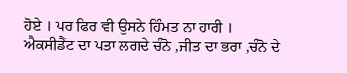ਹੋਏ । ਪਰ ਫਿਰ ਵੀ ਉਸਨੇ ਹਿੰਮਤ ਨਾ ਹਾਰੀ ।
ਐਕਸੀਡੈਂਟ ਦਾ ਪਤਾ ਲਗਦੇ ਚੰਨੋ ,ਜੀਤ ਦਾ ਭਰਾ ,ਚੰਨੋ ਦੇ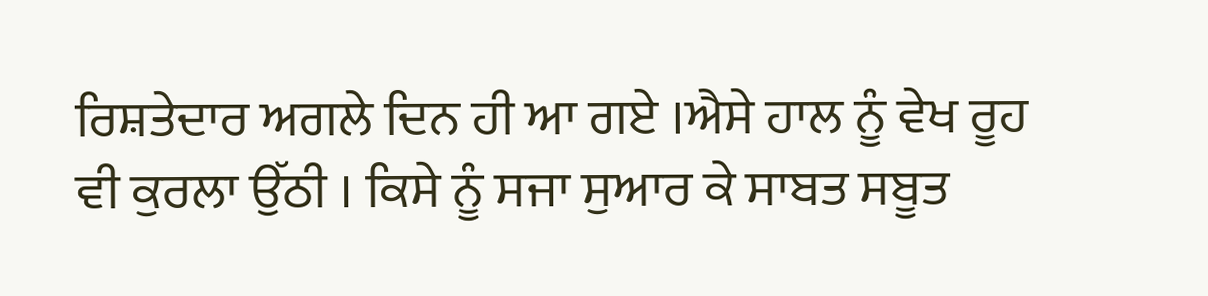ਰਿਸ਼ਤੇਦਾਰ ਅਗਲੇ ਦਿਨ ਹੀ ਆ ਗਏ ।ਐਸੇ ਹਾਲ ਨੂੰ ਵੇਖ ਰੂਹ ਵੀ ਕੁਰਲਾ ਉੱਠੀ । ਕਿਸੇ ਨੂੰ ਸਜਾ ਸੁਆਰ ਕੇ ਸਾਬਤ ਸਬੂਤ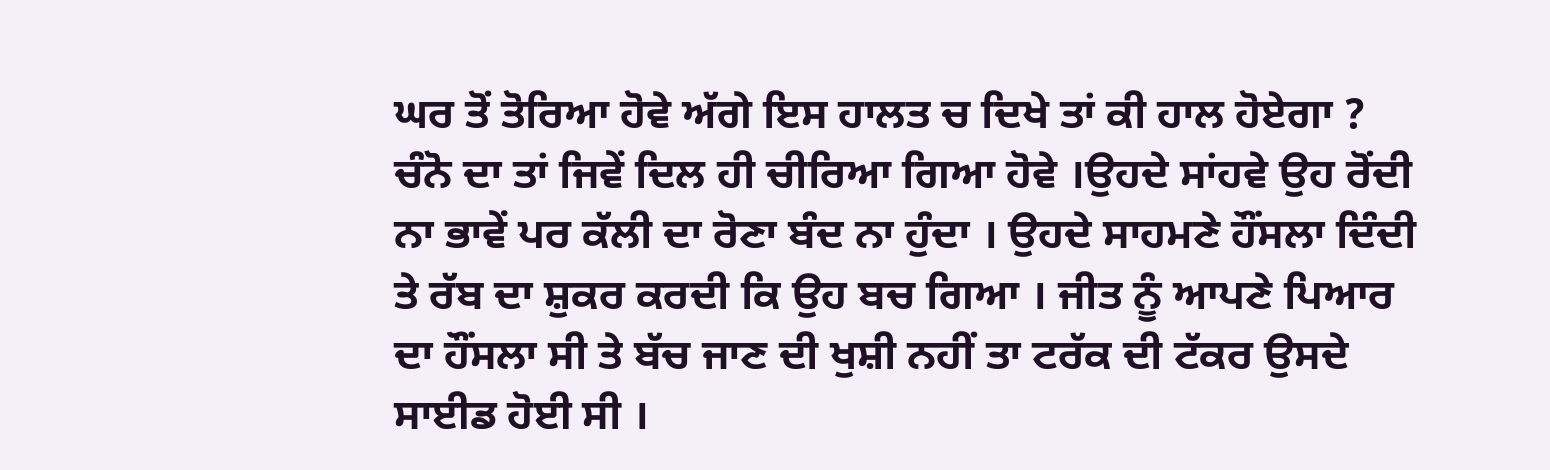ਘਰ ਤੋਂ ਤੋਰਿਆ ਹੋਵੇ ਅੱਗੇ ਇਸ ਹਾਲਤ ਚ ਦਿਖੇ ਤਾਂ ਕੀ ਹਾਲ ਹੋਏਗਾ ?
ਚੰਨੋ ਦਾ ਤਾਂ ਜਿਵੇਂ ਦਿਲ ਹੀ ਚੀਰਿਆ ਗਿਆ ਹੋਵੇ ।ਉਹਦੇ ਸਾਂਹਵੇ ਉਹ ਰੋਂਦੀ ਨਾ ਭਾਵੇਂ ਪਰ ਕੱਲੀ ਦਾ ਰੋਣਾ ਬੰਦ ਨਾ ਹੁੰਦਾ । ਉਹਦੇ ਸਾਹਮਣੇ ਹੌਂਸਲਾ ਦਿੰਦੀ ਤੇ ਰੱਬ ਦਾ ਸ਼ੁਕਰ ਕਰਦੀ ਕਿ ਉਹ ਬਚ ਗਿਆ । ਜੀਤ ਨੂੰ ਆਪਣੇ ਪਿਆਰ ਦਾ ਹੌਂਸਲਾ ਸੀ ਤੇ ਬੱਚ ਜਾਣ ਦੀ ਖੁਸ਼ੀ ਨਹੀਂ ਤਾ ਟਰੱਕ ਦੀ ਟੱਕਰ ਉਸਦੇ ਸਾਈਡ ਹੋਈ ਸੀ ।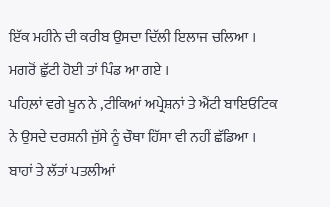ਇੱਕ ਮਹੀਨੇ ਦੀ ਕਰੀਬ ਉਸਦਾ ਦਿੱਲੀ ਇਲਾਜ ਚਲਿਆ । ਮਗਰੋਂ ਛੁੱਟੀ ਹੋਈ ਤਾਂ ਪਿੰਡ ਆ ਗਏ ।
ਪਹਿਲ਼ਾਂ ਵਗੇ ਖੂਨ ਨੇ ,ਟੀਕਿਆਂ ਅਪ੍ਰੇਸ਼ਨਾਂ ਤੇ ਐਂਟੀ ਬਾਇਓਟਿਕ ਨੇ ਉਸਦੇ ਦਰਸ਼ਨੀ ਜੁੱਸੇ ਨੂੰ ਚੌਥਾ ਹਿੱਸਾ ਵੀ ਨਹੀਂ ਛੱਡਿਆ । ਬਾਹਾਂ ਤੇ ਲੱਤਾਂ ਪਤਲੀਆਂ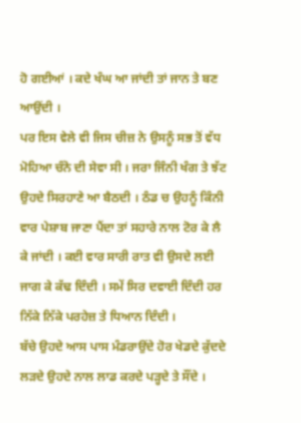ਹੋ ਗਈਆਂ । ਕਦੇ ਖੰਘ ਆ ਜਾਂਦੀ ਤਾਂ ਜਾਨ ਤੇ ਬਣ ਆਉਂਦੀ ।
ਪਰ ਇਸ ਵੇਲੇ ਵੀ ਜਿਸ ਚੀਜ਼ ਨੇ ਉਸਨੂੰ ਸਭ ਤੋਂ ਵੱਧ ਮੋਹਿਆ ਚੰਨੋ ਦੀ ਸੇਵਾ ਸੀ । ਜਰਾ ਜਿੰਨੀ ਖੰਗ ਤੇ ਝੱਟ ਉਹਦੇ ਸਿਰਹਾਣੇ ਆ ਬੈਠਦੀ । ਠੰਡ ਚ ਉਹਨੂੰ ਕਿੰਨੀ ਵਾਰ ਪੇਸ਼ਾਬ ਜਾਣਾ ਪੈਂਦਾ ਤਾਂ ਸਹਾਰੇ ਨਾਲ ਟੋਰ ਕੇ ਲੈ ਕੇ ਜਾਂਦੀ । ਕਈ ਵਾਰ ਸਾਰੀ ਰਾਤ ਵੀ ਉਸਦੇ ਲਈ ਜਾਗ ਕੇ ਕੱਢ ਦਿੰਦੀ । ਸਮੇਂ ਸਿਰ ਦਵਾਈ ਦਿੰਦੀ ਹਰ ਨਿੱਕੇ ਨਿੱਕੇ ਪਰਹੇਜ਼ ਤੇ ਧਿਆਨ ਦਿੰਦੀ ।
ਬੱਚੇ ਉਹਦੇ ਆਸ ਪਾਸ ਮੰਡਰਾਉਂਦੇ ਹੋਰ ਖੇਡਦੇ ਕੁੱਦਦੇ ਲੜਦੇ ਉਹਦੇ ਨਾਲ ਲਾਡ ਕਰਦੇ ਪੜ੍ਹਦੇ ਤੇ ਸੌਂਦੇ ।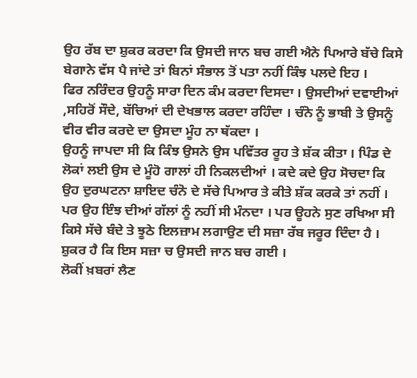ਉਹ ਰੱਬ ਦਾ ਸ਼ੁਕਰ ਕਰਦਾ ਕਿ ਉਸਦੀ ਜਾਨ ਬਚ ਗਈ ਐਨੇ ਪਿਆਰੇ ਬੱਚੇ ਕਿਸੇ ਬੇਗਾਨੇ ਵੱਸ ਪੈ ਜਾਂਦੇ ਤਾਂ ਬਿਨਾਂ ਸੰਭਾਲ ਤੋਂ ਪਤਾ ਨਹੀਂ ਕਿੰਝ ਪਲਦੇ ਇਹ ।
ਫਿਰ ਨਰਿੰਦਰ ਉਹਨੂੰ ਸਾਰਾ ਦਿਨ ਕੰਮ ਕਰਦਾ ਦਿਸਦਾ । ਉਸਦੀਆਂ ਦਵਾਈਆਂ ,ਸਹਿਰੋਂ ਸੌਦੇ, ਬੱਚਿਆਂ ਦੀ ਦੇਖਭਾਲ ਕਰਦਾ ਰਹਿੰਦਾ । ਚੰਨੋ ਨੂੰ ਭਾਬੀ ਤੇ ਉਸਨੂੰ ਵੀਰ ਵੀਰ ਕਰਦੇ ਦਾ ਉਸਦਾ ਮੂੰਹ ਨਾ ਥੱਕਦਾ ।
ਉਹਨੂੰ ਜਾਪਦਾ ਸੀ ਕਿ ਕਿੰਝ ਉਸਨੇ ਉਸ ਪਵਿੱਤਰ ਰੂਹ ਤੇ ਸ਼ੱਕ ਕੀਤਾ । ਪਿੰਡ ਦੇ ਲੋਕਾਂ ਲਈ ਉਸ ਦੇ ਮੂੰਹੋ ਗਾਲਾਂ ਹੀ ਨਿਕਲਦੀਆਂ । ਕਦੇ ਕਦੇ ਉਹ ਸੋਚਦਾ ਕਿ ਉਹ ਦੁਰਘਟਨਾ ਸ਼ਾਇਦ ਚੰਨੋ ਦੇ ਸੱਚੇ ਪਿਆਰ ਤੇ ਕੀਤੇ ਸ਼ੱਕ ਕਰਕੇ ਤਾਂ ਨਹੀਂ । ਪਰ ਉਹ ਇੰਝ ਦੀਆਂ ਗੱਲਾਂ ਨੂੰ ਨਹੀਂ ਸੀ ਮੰਨਦਾ । ਪਰ ਊਹਨੇ ਸੁਣ ਰਖਿਆ ਸੀ ਕਿਸੇ ਸੱਚੇ ਬੰਦੇ ਤੇ ਝੂਠੇ ਇਲਜ਼ਾਮ ਲਗਾਉਣ ਦੀ ਸਜ਼ਾ ਰੱਬ ਜਰੂਰ ਦਿੰਦਾ ਹੈ । ਸ਼ੁਕਰ ਹੈ ਕਿ ਇਸ ਸਜ਼ਾ ਚ ਉਸਦੀ ਜਾਨ ਬਚ ਗਈ ।
ਲੋਕੀਂ ਖ਼ਬਰਾਂ ਲੈਣ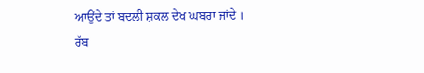ਆਉਂਦੇ ਤਾਂ ਬਦਲੀ ਸ਼ਕਲ ਦੇਖ ਘਬਰਾ ਜਾਂਦੇ । ਰੱਬ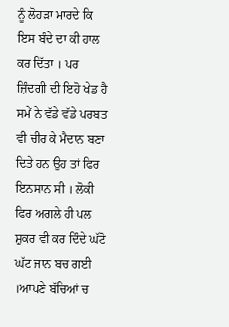ਨੂੰ ਲੋਹੜਾ ਮਾਰਦੇ ਕਿ ਇਸ ਬੰਦੇ ਦਾ ਕੀ ਹਾਲ ਕਰ ਦਿੱਤਾ । ਪਰ ਜ਼ਿੰਦਗੀ ਦੀ ਇਹੋ ਖੇਡ ਹੈ ਸਮੇਂ ਨੇ ਵੱਡੇ ਵੱਡੇ ਪਰਬਤ ਵੀ ਚੀਰ ਕੇ ਮੈਦਾਨ ਬਣਾ ਦਿਤੇ ਹਨ ਉਹ ਤਾਂ ਫਿਰ ਇਨਸਾਨ ਸੀ । ਲੋਕੀ ਫਿਰ ਅਗਲੇ ਹੀ ਪਲ ਸ਼ੁਕਰ ਵੀ ਕਰ ਦਿੰਦੇ ਘੱਟੋ ਘੱਟ ਜਾਨ ਬਚ ਗਈ ।ਆਪਣੇ ਬੱਚਿਆਂ ਚ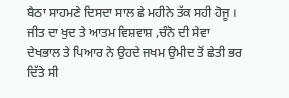ਬੈਠਾ ਸਾਹਮਣੇ ਦਿਸਦਾ ਸਾਲ ਛੇ ਮਹੀਨੇ ਤੱਕ ਸਹੀ ਹੋਜੂ ।
ਜੀਤ ਦਾ ਖੁਦ ਤੇ ਆਤਮ ਵਿਸ਼ਵਾਸ਼ ,ਚੰਨੋ ਦੀ ਸੇਵਾ ਦੇਖਭਾਲ ਤੇ ਪਿਆਰ ਨੇ ਉਹਦੇ ਜਖਮ ਉਮੀਦ ਤੋਂ ਛੇਤੀ ਭਰ ਦਿੱਤੇ ਸੀ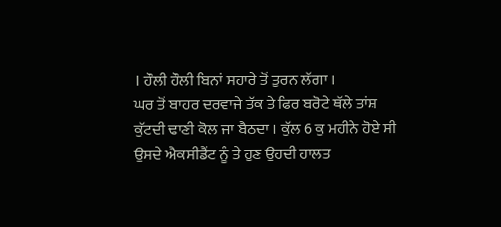। ਹੌਲੀ ਹੌਲੀ ਬਿਨਾਂ ਸਹਾਰੇ ਤੋਂ ਤੁਰਨ ਲੱਗਾ ।
ਘਰ ਤੋਂ ਬਾਹਰ ਦਰਵਾਜੇ ਤੱਕ ਤੇ ਫਿਰ ਬਰੋਟੇ ਥੱਲੇ ਤਾਂਸ਼ ਕੁੱਟਦੀ ਢਾਣੀ ਕੋਲ ਜਾ ਬੈਠਦਾ । ਕੁੱਲ 6 ਕੁ ਮਹੀਨੇ ਹੋਏ ਸੀ ਉਸਦੇ ਐਕਸੀਡੈਂਟ ਨੂੰ ਤੇ ਹੁਣ ਉਹਦੀ ਹਾਲਤ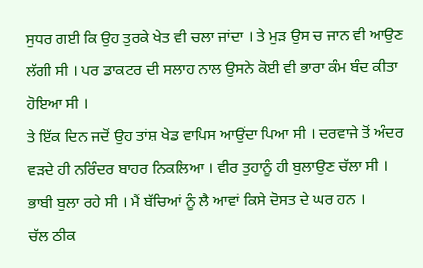ਸੁਧਰ ਗਈ ਕਿ ਉਹ ਤੁਰਕੇ ਖੇਤ ਵੀ ਚਲਾ ਜਾਂਦਾ । ਤੇ ਮੁੜ ਉਸ ਚ ਜਾਨ ਵੀ ਆਉਣ ਲੱਗੀ ਸੀ । ਪਰ ਡਾਕਟਰ ਦੀ ਸਲਾਹ ਨਾਲ ਉਸਨੇ ਕੋਈ ਵੀ ਭਾਰਾ ਕੰਮ ਬੰਦ ਕੀਤਾ ਹੋਇਆ ਸੀ ।
ਤੇ ਇੱਕ ਦਿਨ ਜਦੋਂ ਉਹ ਤਾਂਸ਼ ਖੇਡ ਵਾਪਿਸ ਆਉਂਦਾ ਪਿਆ ਸੀ । ਦਰਵਾਜੇ ਤੋਂ ਅੰਦਰ ਵੜਦੇ ਹੀ ਨਰਿੰਦਰ ਬਾਹਰ ਨਿਕਲਿਆ । ਵੀਰ ਤੁਹਾਨੂੰ ਹੀ ਬੁਲਾਉਣ ਚੱਲਾ ਸੀ । ਭਾਬੀ ਬੁਲਾ ਰਹੇ ਸੀ । ਮੈਂ ਬੱਚਿਆਂ ਨੂੰ ਲੈ ਆਵਾਂ ਕਿਸੇ ਦੋਸਤ ਦੇ ਘਰ ਹਨ ।
ਚੱਲ ਠੀਕ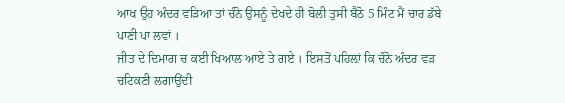ਆਖ ਉਹ ਅੰਦਰ ਵੜਿਆ ਤਾਂ ਚੰਨੋ ਉਸਨੂੰ ਦੇਖਦੇ ਹੀ ਬੋਲੀ ਤੁਸੀ ਬੈਠੋ 5 ਮਿੰਟ ਮੈਂ ਚਾਰ ਡੱਬੇ ਪਾਣੀ ਪਾ ਲਵਾਂ ।
ਜੀਤ ਦੇ ਦਿਮਾਗ ਚ ਕਈ ਖਿਆਲ ਆਏ ਤੇ ਗਏ । ਇਸਤੋਂ ਪਹਿਲ਼ਾਂ ਕਿ ਚੰਨੋ ਅੰਦਰ ਵੜ ਚਟਿਕਣੀ ਲਗਾਉਂਦੀ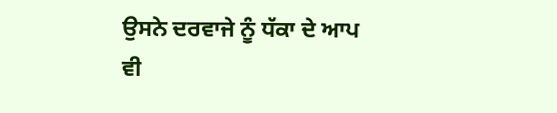ਉਸਨੇ ਦਰਵਾਜੇ ਨੂੰ ਧੱਕਾ ਦੇ ਆਪ ਵੀ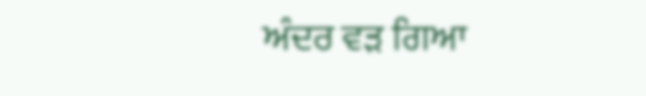ਅੰਦਰ ਵੜ ਗਿਆ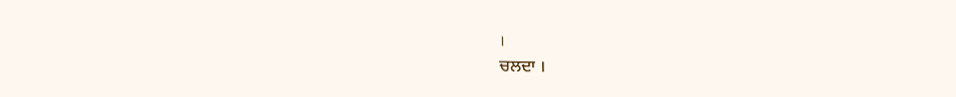।
ਚਲਦਾ ।